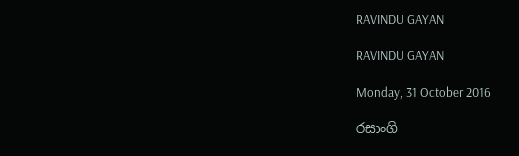RAVINDU GAYAN

RAVINDU GAYAN

Monday, 31 October 2016

රසාංගි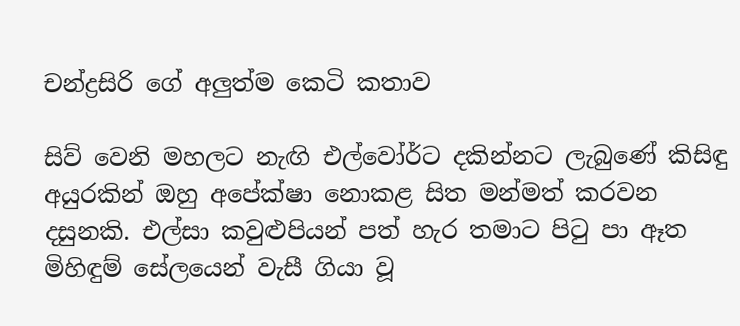චන්ද්‍රසිරි ගේ අලුත්ම කෙටි කතාව

සිව් වෙනි මහලට නැඟි එල්වෝර්ට දකින්නට ලැබුණේ කිසිඳු අයුරකින් ඔහු අපේක්ෂා නොකළ සිත මන්මත් කරවන දසුනකි. එල්සා කවුළුපියන් පත් හැර තමාට පිටු පා ඈත මිහිඳුම් සේලයෙන් වැසී ගියා වූ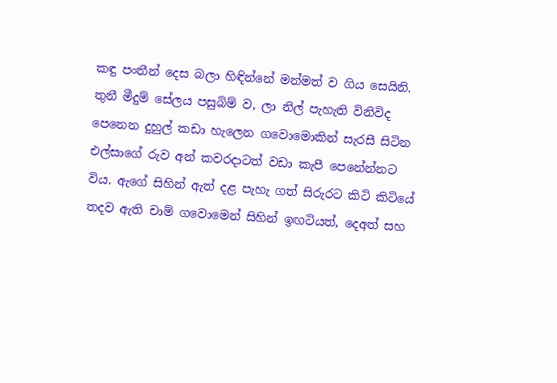කඳු පංතීන් දෙස බලා හිඳින්නේ මන්මත් ව ගිය සෙයිනි. තුනී මීදුම් සේලය පසුබිම් ව, ලා නිල් පැහැති විනිවිද පෙනෙන දුහුල් කඩා හැලෙන ගවොමොකින් සැරසී සිටින එල්සාගේ රුව අන් කවරදාටත් වඩා කැපී පෙනේන්නට විය. ඇගේ සිහින් ඇත් දළ පැහැ ගත් සිරුරට කිටි කිටියේ තදව ඇති චාම් ගවොමෙන් සිහින් ඉඟටියත්, දෙඅත් සහ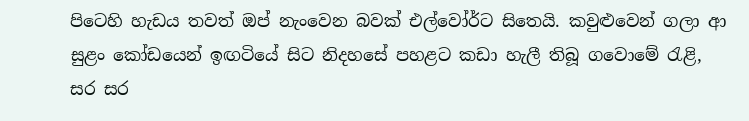පිටෙහි හැඩය තවත් ඔප් නැංවෙන බවක් එල්වෝර්ට සිතෙයි. කවුළුවෙන් ගලා ආ සුළං කෝඩයෙන් ඉඟටියේ සිට නිදහසේ පහළට කඩා හැලී තිබූ ගවොමේ රැළි, සර සර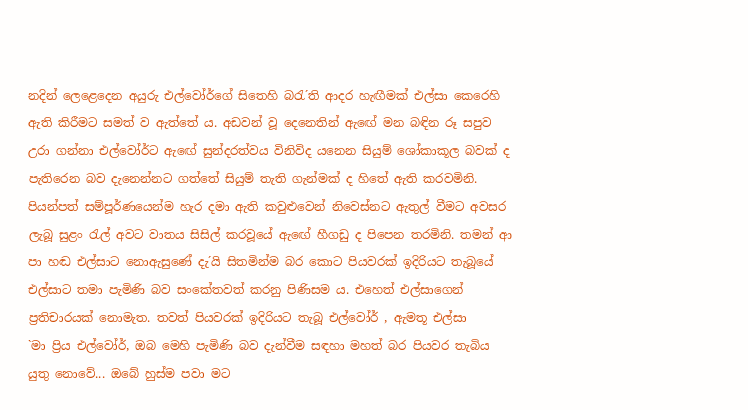නදින් ලෙළෙදෙන අයුරු එල්වෝර්ගේ සිතෙහි බරැ´ති ආදර හැඟීමක් එල්සා කෙරෙහි ඇති කිරීමට සමත් ව ඇත්තේ ය. අඩවන් වූ දෙනෙතින් ඇඟේ මන බඳින රූ සපුව උරා ගන්නා එල්වෝර්ට ඇඟේ සුන්දරත්වය විනිවිද යනෙන සියුම් ශෝකාකූල බවක් ද පැතිරෙන බව දැනෙන්නට ගත්තේ සියුම් තැති ගැන්මක් ද හිතේ ඇති කරවමිනි.
පියන්පත් සම්පූර්ණයෙන්ම හැර දමා ඇති කවුළුවෙන් නිවෙස්නට ඇතුල් වීමට අවසර ලැබූ සුළං රැල් අවට වාතය සිසිල් කරවූයේ ඇඟේ හීගඩු ද පිපෙන තරමිනි. තමන් ආ පා හඬ එල්සාට නොඇසුණේ දැ´යි සිතමින්ම බර කොට පියවරක් ඉදිරියට තැබූයේ එල්සාට තමා පැමිණි බව සංකේතවත් කරනු පිණිසම ය. එහෙත් එල්සාගෙන් ප්‍රතිචාරයක් නොමැත. තවත් පියවරක් ඉදිරියට තැබූ එල්වෝර් , ඇමතූ එල්සා
`මා ප්‍රිය එල්වෝර්, ඔබ මෙහි පැමිණි බව දැන්වීම සඳහා මහත් බර පියවර තැබිය යුතු නොවේ... ඔබේ හුස්ම පවා මට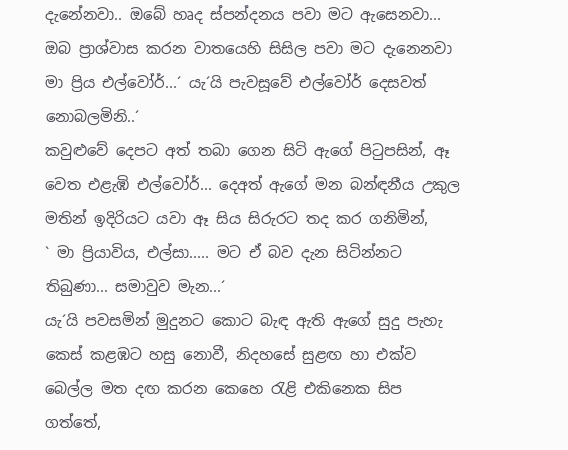දැනේනවා.. ඔබේ හෘද ස්පන්දනය පවා මට ඇසෙනවා... ඔබ ප්‍රාශ්වාස කරන වාතයෙහි සිසිල පවා මට දැනෙනවා මා ප්‍රිය එල්වෝර්...´ යැ´යි පැවසූවේ එල්වෝර් දෙසවත් නොබලමිනි..´
කවුළුවේ දෙපට අත් තබා ගෙන සිටි ඇගේ පිටුපසින්, ඈ වෙත එළැඹි එල්වෝර්... දෙඅත් ඇගේ මන බන්ඳනීය උකුල මතින් ඉදිරියට යවා ඈ සිය සිරුරට තද කර ගනිමින්,
` මා ප්‍රියාවිය, එල්සා..... මට ඒ බව දැන සිටින්නට තිබුණා... සමාවුව මැන...´
යැ´යි පවසමින් මුදුනට කොට බැඳ ඇති ඇගේ සුදු පැහැ කෙස් කළඹට හසු නොවී, නිදහසේ සුළඟ හා එක්ව බෙල්ල මත දඟ කරන කෙහෙ රැළි එකිනෙක සිප ගත්තේ,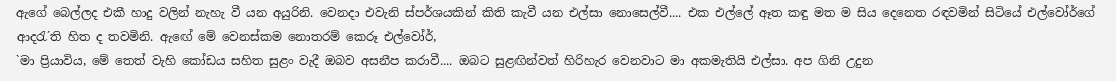ඇගේ බෙල්ලද එකී හාදු වලින් නැහැ වී යන අයුරිනි. වෙනදා එවැනි ස්පර්ශයකින් කිති කැවී යන එල්සා නොසෙල්වී.... එක එල්ලේ ඈත කඳු මත ම සිය දෙනෙත රඳවමින් සිටියේ එල්වෝර්ගේ ආදරැ´ති හිත ද තවමිනි. ඇඟේ මේ වෙනස්කම නොතරම් කෙරූ එල්වෝර්,
`මා ප්‍රියාවිය, මේ තෙත් වැහි කෝඩය සහිත සුළං වැදී ඔබව අසනීප කරාවී.... ඔබට සුළඟින්වත් හිරිහැර වෙනවාට මා අකමැතියි එල්සා. අප ගිනි උදුන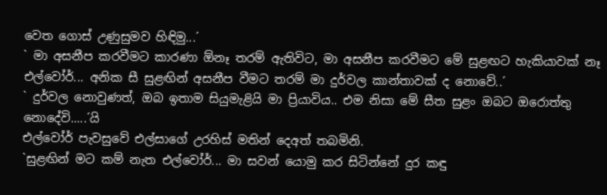වෙත ගොස් උණුසුමව හිඳිමු...´
` මා අසනීප කරවීමට කාරණා ඕනෑ තරම් ඇතිවිට, මා අසනීප කරවීමට මේ සුළඟට හැකියාවක් නෑ එල්වෝර්... අනික සී සුළඟින් අසනීප වීමට තරම් මා දුර්වල කාන්තාවක් ද නොවේ..´
` දුර්වල නොවුණත්, ඔබ ඉතාම සියුමැළියි මා ප්‍රියාවිය.. එම නිසා මේ සීත සුළං ඔබට ඔරොත්තු නොදේවි.....´යි
එල්වෝර් පැවසුවේ එල්සාගේ උරහිස් මතින් දෙඅත් තබමිනි.
`සුළඟින් මට කම් නැත එල්වෝර්... මා සවන් යොමු කර සිටින්නේ දුර කඳු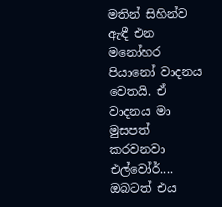මතින් සිහින්ව ඇඳී එන මනෝහර පියානෝ වාදනය වෙතයි. ඒ වාදනය මා මුසපත් කරවනවා එල්වෝර්.... ඔබටත් එය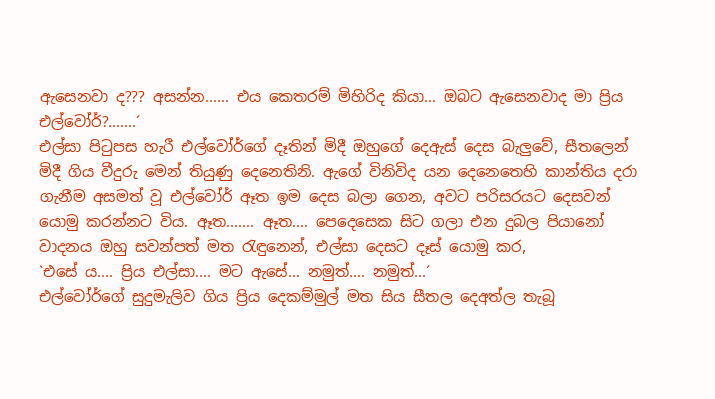ඇසෙනවා ද??? අසන්න...... එය කෙතරම් මිහිරිද කියා... ඔබට ඇසෙනවාද මා ප්‍රිය එල්වෝර්?.......´
එල්සා පිටුපස හැරී එල්වෝර්ගේ දෑතින් මිදී ඔහුගේ දෙඇස් දෙස බැලුවේ, සීතලෙන් මිදී ගිය වීදුරු මෙන් තියුණු දෙනෙතිනි. ඇගේ විනිවිද යන දෙනෙතෙහි කාන්තිය දරා ගැනීම අසමත් වූ එල්වෝර් ඈත ඉම දෙස බලා ගෙන, අවට පරිසරයට දෙසවන් යොමු කරන්නට විය. ඈත....... ඈත.... පෙදෙසෙක සිට ගලා එන දුබල පියානෝ වාදනය ඔහු සවන්පත් මත රැඳුනෙන්, එල්සා දෙසට දෑස් යොමු කර,
`එසේ ය.... ප්‍රිය එල්සා.... මට ඇසේ... නමුත්.... නමුත්...´
එල්වෝර්ගේ සුදුමැලිව ගිය ප්‍රිය දෙකම්මුල් මත සිය සීතල දෙඅත්ල තැබූ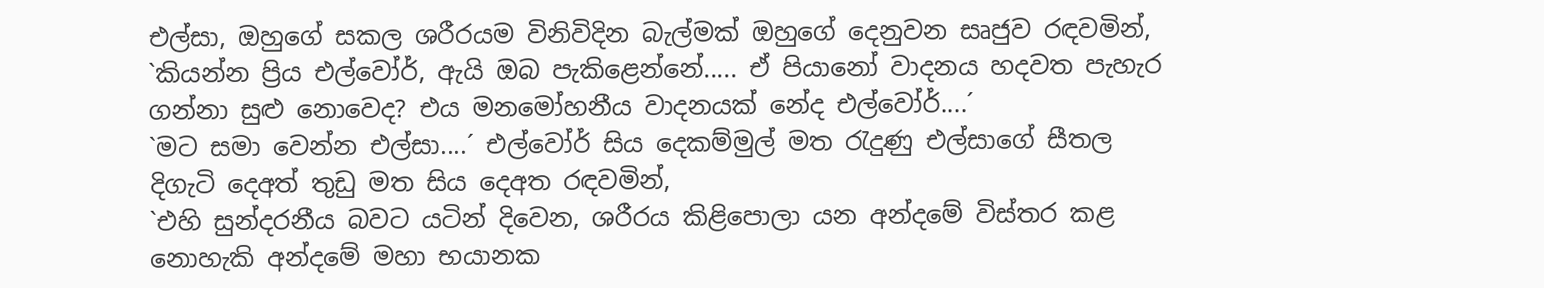එල්සා, ඔහුගේ සකල ශරීරයම විනිවිදින බැල්මක් ඔහුගේ දෙනුවන සෘජුව රඳවමින්,
`කියන්න ප්‍රිය එල්වෝර්, ඇයි ඔබ පැකිළෙන්නේ..... ඒ පියානෝ වාදනය හදවත පැහැර ගන්නා සුළු නොවෙද? එය මනමෝහනීය වාදනයක් නේද එල්වෝර්....´
`මට සමා වෙන්න එල්සා....´ එල්වෝර් සිය දෙකම්මුල් මත රැදුණු එල්සාගේ සීතල දිගැටි දෙඅත් තුඩු මත සිය දෙඅත රඳවමින්,
`එහි සුන්දරනීය බවට යටින් දිවෙන, ශරීරය කිළිපොලා යන අන්දමේ විස්තර කළ නොහැකි අන්දමේ මහා භයානක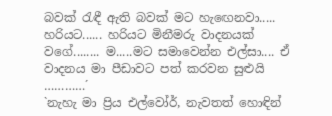බවක් රැඳී ඇති බවක් මට හැඟෙනවා..... හරියට...... හරියට මිනීමරු වාදනයක් වගේ........ ම.....මට සමාවෙන්න එල්සා.... ඒ වාදනය මා පීඩාවට පත් කරවන සුළුයි …………´
`නැහැ මා ප්‍රිය එල්වෝර්, නැවතත් හොඳින්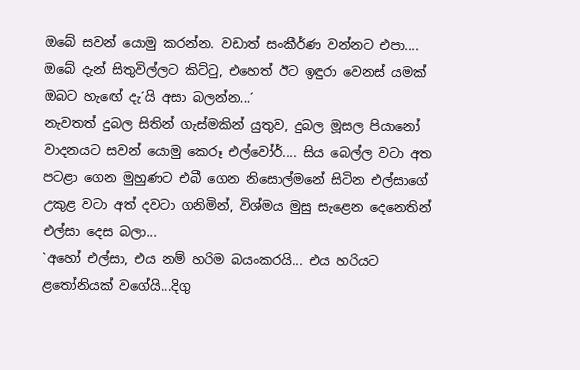ඔබේ සවන් යොමු කරන්න. වඩාත් සංකීර්ණ වන්නට එපා.... ඔබේ දැන් සිතුවිල්ලට කිට්ටු, එහෙත් ඊට ඉඳුරා වෙනස් යමක් ඔබට හැඟේ දැ´යි අසා බලන්න...´
නැවතත් දුබල සිතින් ගැස්මකින් යුතුව, දුබල මූසල පියානෝ වාදනයට සවන් යොමු කෙරූ එල්වෝර්.... සිය බෙල්ල වටා අත පටළා ගෙන මුහුණට එබී ගෙන නිසොල්මනේ සිටින එල්සාගේ උකුළ වටා අත් දවටා ගනිමින්, විශ්මය මුසු සැළෙන දෙනෙතින් එල්සා දෙස බලා...
`අහෝ එල්සා, එය නම් හරිම බයංකරයි... එය හරියට ළතෝනියක් වගේයි...දිගු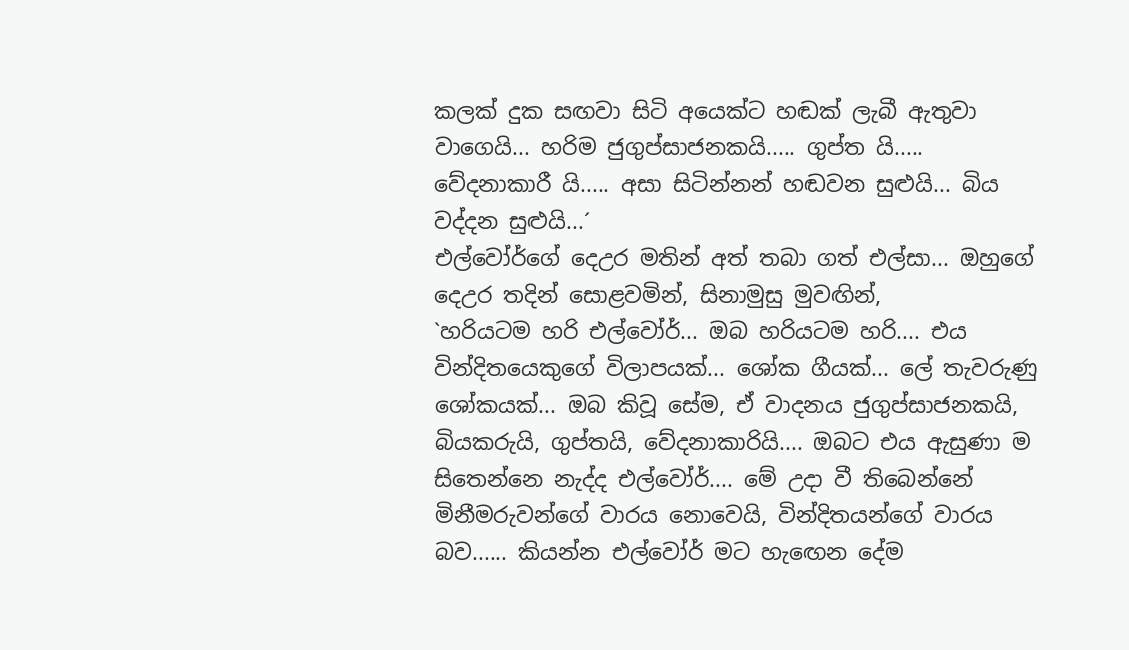කලක් දුක සඟවා සිටි අයෙක්ට හඬක් ලැබී ඇතුවා වාගෙයි... හරිම ජුගුප්සාජනකයි..... ගුප්ත යි..... වේදනාකාරී යි..... අසා සිටින්නන් හඬවන සුළුයි... බිය වද්දන සුළුයි...´
එල්වෝර්ගේ දෙඋර මතින් අත් තබා ගත් එල්සා... ඔහුගේ දෙඋර තදින් සොළවමින්, සිනාමුසු මුවඟින්,
`හරියටම හරි එල්වෝර්... ඔබ හරියටම හරි.... එය වින්දිතයෙකුගේ විලාපයක්... ශෝක ගීයක්... ලේ තැවරුණු ශෝකයක්... ඔබ කිවූ සේම, ඒ වාදනය ජුගුප්සාජනකයි, බියකරුයි, ගුප්තයි, වේදනාකාරියි.... ඔබට එය ඇසුණා ම සිතෙන්නෙ නැද්ද එල්වෝර්.... මේ උදා වී තිබෙන්නේ මිනීමරුවන්ගේ වාරය නොවෙයි, වින්දිතයන්ගේ වාරය බව...... කියන්න එල්වෝර් මට හැඟෙන දේම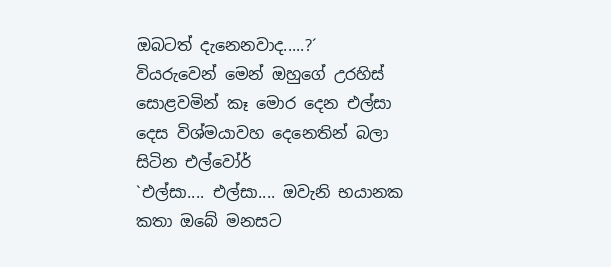ඔබටත් දැනෙනවාද.....?´
වියරුවෙන් මෙන් ඔහුගේ උරහිස් සොළවමින් කෑ මොර දෙන එල්සා දෙස විශ්මයාවහ දෙනෙතින් බලා සිටින එල්වෝර්
`එල්සා.... එල්සා.... ඔවැනි භයානක කතා ඔබේ මනසට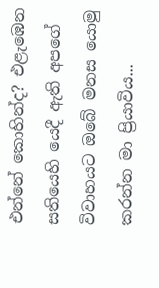එන්නේ කොහින්ද? එළැඹෙන සතියෙහි යෙදී ඇති අපගේ විවාහයට ඔබේ මනස යොමු කරන්න මා ප්‍රියාවිය...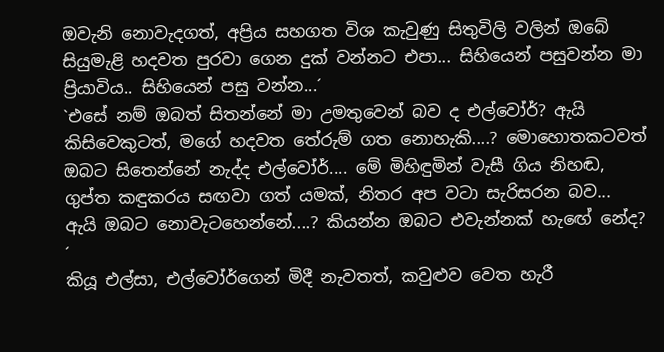ඔවැනි නොවැදගත්, අප්‍රිය සහගත විශ කැවුණු සිතුවිලි වලින් ඔබේ සියුමැළි හදවත පුරවා ගෙන දුක් වන්නට එපා... සිහියෙන් පසුවන්න මා ප්‍රියාවිය.. සිහියෙන් පසු වන්න...´
`එසේ නම් ඔබත් සිතන්නේ මා උමතුවෙන් බව ද එල්වෝර්? ඇයි කිසිවෙකුටත්, මගේ හදවත තේරුම් ගත නොහැකි....? මොහොතකටවත් ඔබට සිතෙන්නේ නැද්ද එල්වෝර්.... මේ මිහිඳුමින් වැසී ගිය නිහඬ, ගුප්ත කඳුකරය සඟවා ගත් යමක්, නිතර අප වටා සැරිසරන බව... ඇයි ඔබට නොවැටහෙන්නේ....? කියන්න ඔබට එවැන්නක් හැඟේ නේද? ´
කියූ එල්සා, එල්වෝර්ගෙන් මිදී නැවතත්, කවුළුව වෙත හැරී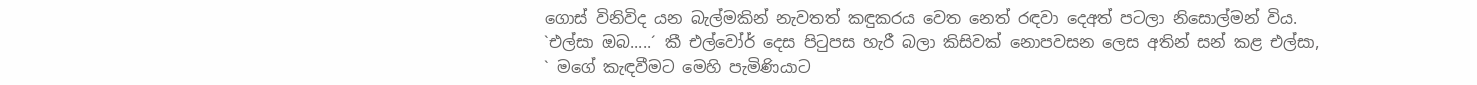ගොස් විනිවිද යන බැල්මකින් නැවතත් කඳුකරය වෙත නෙත් රඳවා දෙඅත් පටලා නිසොල්මන් විය.
`එල්සා ඔබ.....´ කී එල්වෝර් දෙස පිටුපස හැරී බලා කිසිවක් නොපවසන ලෙස අතින් සන් කළ එල්සා,
` මගේ කැඳවීමට මෙහි පැමිණියාට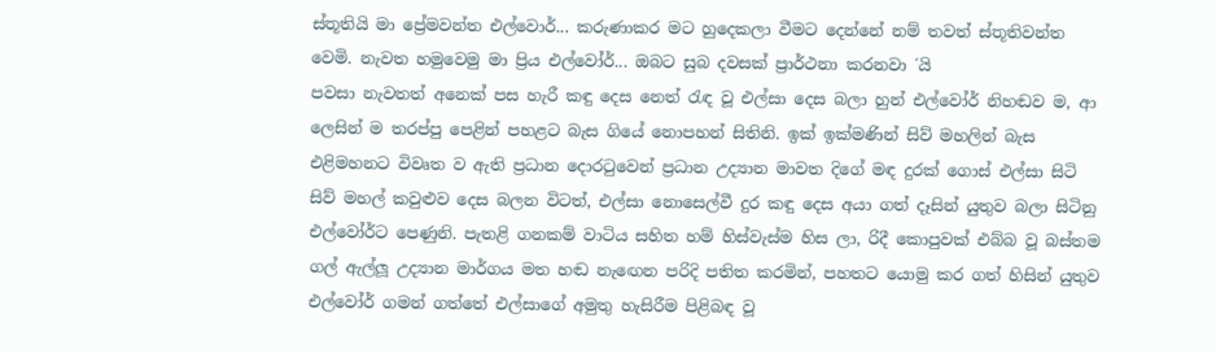ස්තූතියි මා ප්‍රේමවන්ත එල්වොර්... කරුණාකර මට හුදෙකලා වීමට දෙන්නේ නම් තවත් ස්තූතිවන්ත වෙමි. නැවත හමුවෙමු මා ප්‍රිය එල්වෝර්... ඔබට සුබ දවසක් ප්‍රාර්ථනා කරනවා ´යි
පවසා නැවතත් අනෙක් පස හැරී කඳු දෙස නෙත් රැඳ වූ එල්සා දෙස බලා හුන් එල්වෝර් නිහඬව ම, ආ ලෙසින් ම තරප්පු පෙළින් පහළට බැස ගියේ නොපහන් සිතිනි. ඉක් ඉක්මණින් සිව් මහලින් බැස එළිමහනට විවෘත ව ඇති ප්‍රධාන දොරටුවෙන් ප්‍රධාන උද්‍යාන මාවත දිගේ මඳ දුරක් ගොස් එල්සා සිටි සිව් මහල් කවුළුව දෙස බලන විටත්, එල්සා නොසෙල්වී දුර කඳු දෙස අයා ගත් දෑසින් යුතුව බලා සිටිනු එල්වෝර්ට පෙණුනි. පැතළි ගනකම් වාටිය සහිත හම් හිස්වැස්ම හිස ලා, රිදී කොපුවක් එබ්බ වූ බස්තම ගල් ඇල්ලූ උද්‍යාන මාර්ගය මත හඬ නැඟෙන පරිදි පතිත කරමින්, පහතට යොමු කර ගත් හිසින් යුතුව එල්වෝර් ගමන් ගත්තේ එල්සාගේ අමුතු හැසිරීම පිළිබඳ වූ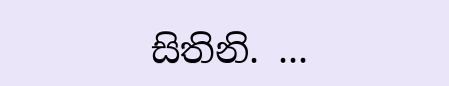සිතිනි. ...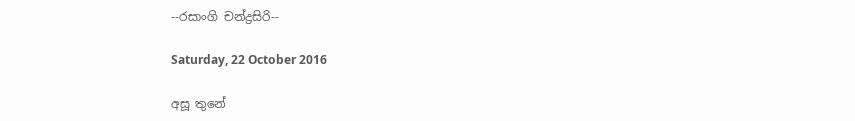--රසාංගි චන්ද්‍රසිරි--

Saturday, 22 October 2016

අසූ තුනේ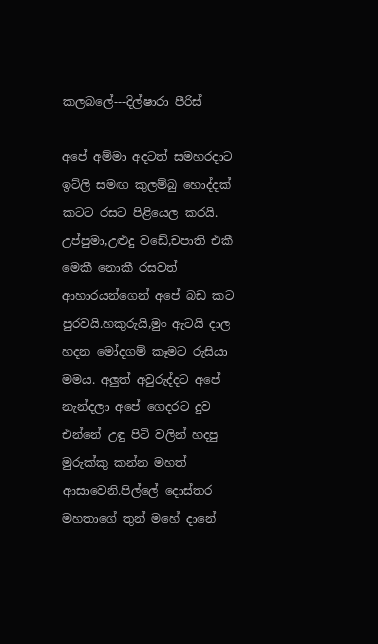කලබලේ---දිල්ෂාරා පීරිස්

අපේ අම්මා අදටත් සමහරදාට ඉට්ලි සමඟ කුලම්බු හොද්දක් කටට රසට පිළියෙල කරයි. උප්පුමා,උළුදු වඩේ,චපාති එකී මෙකී නොකී රසවත් ආහාරයන්ගෙන් අපේ බඩ කට පුරවයි.හකුරුයි,මුං ඇටයි දාල හදන මෝදගම් කෑමට රුසියා මමය. අලුත් අවුරුද්දට අපේ නැන්දලා අපේ ගෙදරට දුව එන්නේ උඳු පිටි වලින් හදපු මුරුක්කු කන්න මහත් ආසාවෙනි.පිල්ලේ දොස්තර මහතාගේ තුන් මහේ දානේ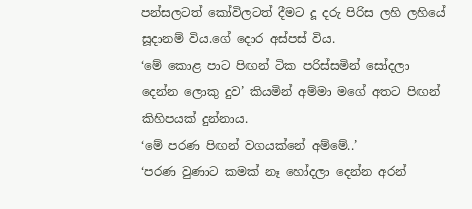පන්සලටත් කෝවිලටත් දීමට දූ දරු පිරිස ලහි ලහියේ සූදානම් විය.ගේ දොර අස්පස් විය.
‘මේ කොළ පාට පිඟන් ටික පරිස්සමින් සෝදලා දෙන්න ලොකු දුව’ කියමින් අම්මා මගේ අතට පිඟන් කිහිපයක් දුන්නාය.
‘මේ පරණ පිඟන් වගයක්නේ අම්මේ..’
‘පරණ වුණාට කමක් නෑ හෝදලා දෙන්න අරන්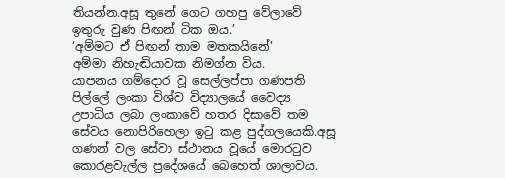තියන්න.අසූ තුනේ ගෙට ගහපු වේලාවේ ඉතුරු වුණ පිඟන් ටික ඔය.’
‘අම්මට ඒ පිඟන් තාම මතකයිනේ’
අම්මා නිහැඬියාවක නිමග්න විය.
යාපනය ගම්දොර වූ සෙල්ලප්පා ගණපති පිල්ලේ ලංකා විශ්ව විද්‍යාලයේ වෛද්‍ය උපාධිය ලබා ලංකාවේ හතර දිසාවේ තම සේවය නොපිරිහෙලා ඉටු කළ පුද්ගලයෙකි.අසූ ගණන් වල සේවා ස්ථානය වූයේ මොරටුව කොරළවැල්ල ප්‍රදේශයේ බෙහෙත් ශාලාවය.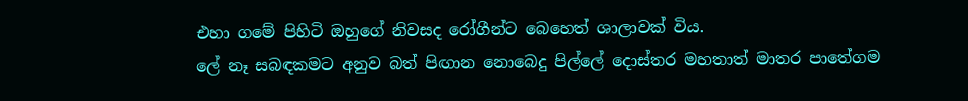එහා ගමේ පිහිටි ඔහුගේ නිවසද රෝගීන්ට බෙහෙත් ශාලාවක් විය.
ලේ නෑ සබඳකමට අනුව බත් පිඟාන නොබෙදු පිල්ලේ දොස්තර මහතාත් මාතර පාතේගම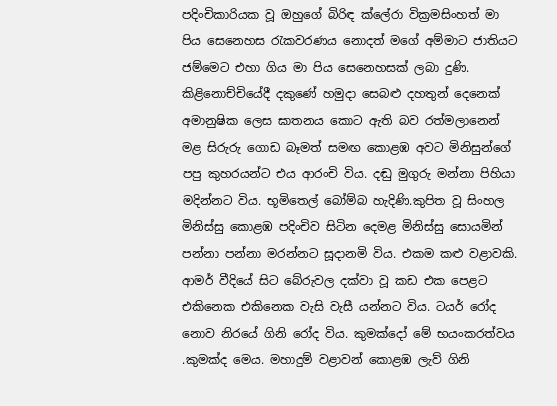පදිංචිකාරියක වූ ඔහුගේ බිරිඳ ක්ලේරා වික්‍රමසිංහත් මා පිය සෙනෙහස රැකවරණය නොදත් මගේ අම්මාට ජාතියට ජම්මෙට එහා ගිය මා පිය සෙනෙහසක් ලබා දුණි.
කිළිනොච්චියේදී දකුණේ හමුදා සෙබළු දහතුන් දෙනෙක් අමානුෂික ලෙස ඝාතනය කොට ඇති බව රත්මලානෙන් මළ සිරුරු ගොඩ බෑමත් සමඟ කොළඹ අවට මිනිසුන්ගේ පපු කුහරයන්ට එය ආරංචි විය. දඬු මුගුරු මන්නා පිහියා මදින්නට විය. භූමිතෙල් බෝම්බ හැදිණි.කුපිත වූ සිංහල මිනිස්සු කොළඹ පදිංචිව සිටින දෙමළ මිනිස්සු සොයමින් පන්නා පන්නා මරන්නට සූදානමි විය. එකම කළු වළාවකි. ආමර් වීදියේ සිට බේරුවල දක්වා වූ කඩ එක පෙළට එකිනෙක එකිනෙක වැසි වැසී යන්නට විය. ටයර් රෝද නොව නිරයේ ගිනි රෝද විය. කුමක්දෝ මේ භයංකරත්වය .කුමක්ද මෙය. මහාදුම් වළාවන් කොළඹ ලැව් ගිනි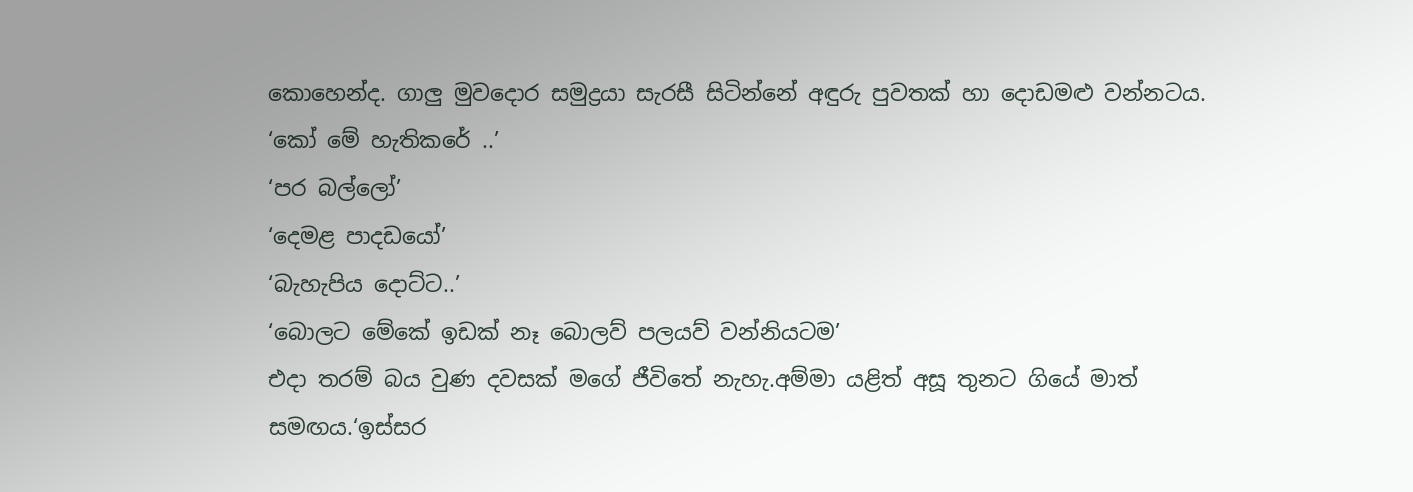කොහෙන්ද. ගාලු මුවදොර සමුද්‍රයා සැරසී සිටින්නේ අඳුරු පුවතක් හා දොඩමළු වන්නටය.
‘කෝ මේ හැතිකරේ ..’
‘පර බල්ලෝ’
‘දෙමළ පාදඩයෝ’
‘බැහැපිය දොට්ට..’
‘බොලට මේකේ ඉඩක් නෑ බොලව් පලයව් වන්නියටම’
එදා තරම් බය වුණ දවසක් මගේ ජීවිතේ නැහැ.අම්මා යළිත් අසූ තුනට ගියේ මාත් සමඟය.‘ඉස්සර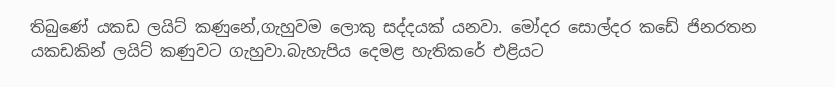තිබුණේ යකඩ ලයිට් කණුනේ,ගැහුවම ලොකු සද්දයක් යනවා. මෝදර සොල්දර කඩේ ජිනරතන යකඩකින් ලයිට් කණුවට ගැහුවා.බැහැපිය දෙමළ හැතිකරේ එළියට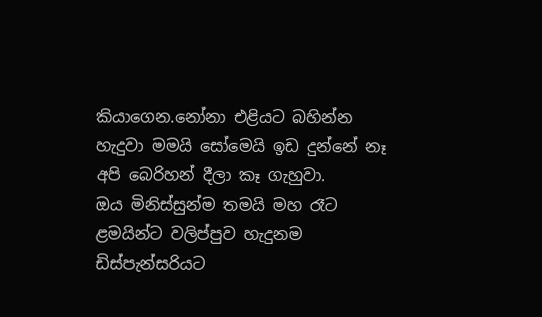කියාගෙන.නෝනා එළියට බහින්න හැදුවා මමයි සෝමෙයි ඉඩ දුන්නේ නෑ අපි බෙරිහන් දීලා කෑ ගැහුවා.
ඔය මිනිස්සුන්ම තමයි මහ රෑට ළමයින්ට වලිප්පුව හැදුනම ඩිස්පැන්සරියට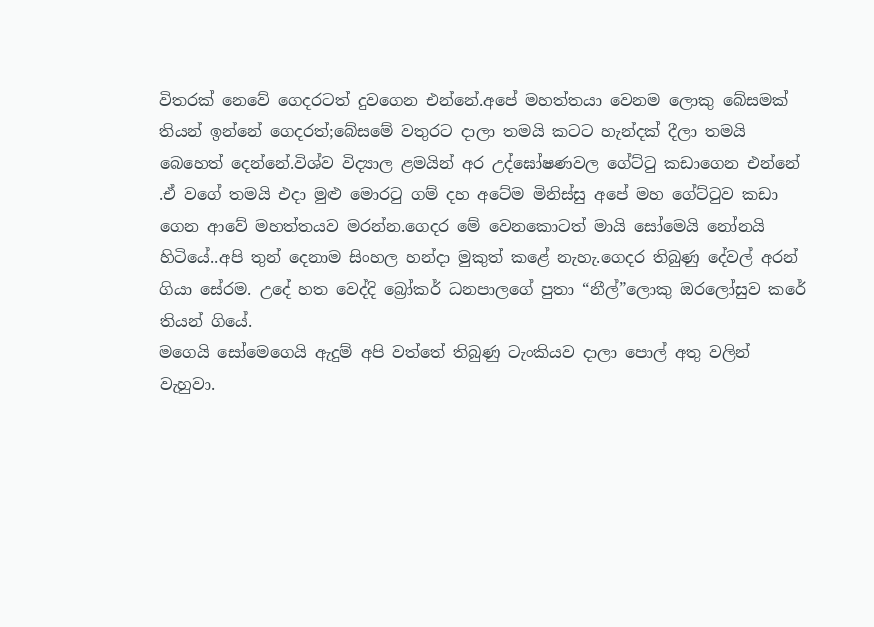විතරක් නෙවේ ගෙදරටත් දුවගෙන එන්නේ.අපේ මහත්තයා වෙනම ලොකු බේසමක් තියන් ඉන්නේ ගෙදරත්;බේසමේ වතුරට දාලා තමයි කටට හැන්දක් දීලා තමයි බෙහෙත් දෙන්නේ.විශ්ව විද්‍යාල ළමයින් අර උද්‍‍ඝෝෂණවල ගේට්ටු කඩාගෙන එන්නේ .ඒ වගේ තමයි එදා මුළු මොරටු ගම් දහ අටේම මිනිස්සු අපේ මහ ගේට්ටුව කඩා ගෙන ආවේ මහත්තයව මරන්න.ගෙදර මේ වෙනකොටත් මායි සෝමෙයි නෝනයි හිටියේ..අපි තුන් දෙනාම සිංහල හන්දා මුකුත් කළේ නැහැ.ගෙදර තිබුණු දේවල් අරන් ගියා සේරම. උදේ හත වෙද්දි බ්‍රෝකර් ධනපාලගේ පුතා “නීල්”ලොකු ඔරලෝසුව කරේ තියන් ගියේ.
මගෙයි සෝමෙගෙයි ඇදුම් අපි වත්තේ තිබුණු ටැංකියව දාලා පොල් අතු වලින් වැහුවා.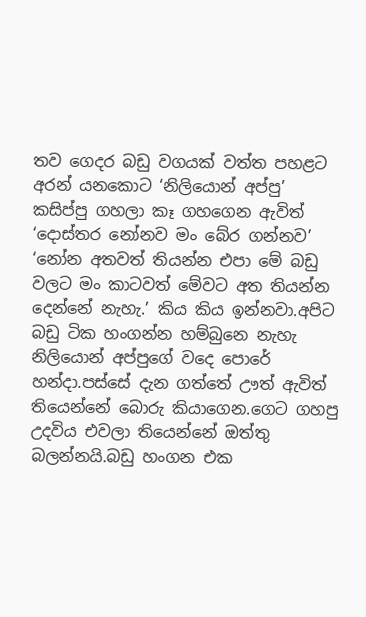තව ගෙදර බඩු වගයක් වත්ත පහළට අරන් යනකොට ‘නිලියොන් අප්පු’ කසිප්පු ගහලා කෑ ගහගෙන ඇවිත් ‘දොස්තර නෝනව මං බේර ගන්නව’ ‘නෝන අතවත් තියන්න එපා මේ බඩු වලට මං කාටවත් මේවට අත තියන්න දෙන්නේ නැහැ.’ කිය කිය ඉන්නවා.අපිට බඩු ටික හංගන්න හම්බුනෙ නැහැ නිලියොන් අප්පුගේ වදෙ පොරේ හන්දා.පස්සේ දැන ගත්තේ ඌත් ඇවිත් තියෙන්නේ බොරු කියාගෙන.ගෙට ගහපු උදවිය එවලා තියෙන්නේ ඔත්තු බලන්නයි.බඩු හංගන එක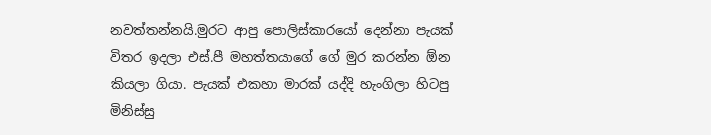නවත්තන්නයි.මුරට ආපු පොලිස්කාරයෝ දෙන්නා පැයක් විතර ඉදලා එස්.පී මහත්තයාගේ ගේ මුර කරන්න ඕන කියලා ගියා. පැයක් එකහා මාරක් යද්දි හැංගිලා හිටපු මිනිස්සු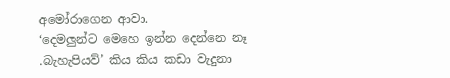අමෝරාගෙන ආවා.
‘දෙමලුන්ට මෙහෙ ඉන්න දෙන්නෙ නෑ .බැහැපියව්’ කිය කිය කඩා වැදුනා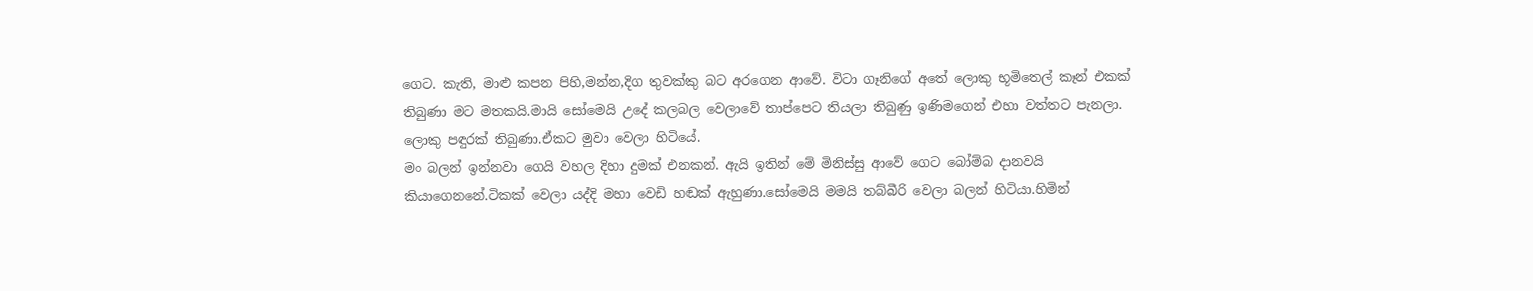ගෙට. කැති, මාළු කපන පිහි,මන්න,දිග තුවක්කු බට අරගෙන ආවේ. විටා ගෑනිගේ අතේ ලොකු භූමිතෙල් කෑන් එකක් තිබුණා මට මතකයි.මායි සෝමෙයි උදේ කලබල වෙලාවේ තාප්පෙට තියලා තිබුණු ඉණිමගෙන් එහා වත්තට පැනලා. ලොකු පඳුරක් තිබුණා.ඒකට මුවා වෙලා හිටියේ.
මං බලන් ඉන්නවා ගෙයි වහල දිහා දුමක් එනකන්. ඇයි ඉතින් මේ මිනිස්සු ආවේ ගෙට බෝම්බ දානවයි කියාගෙනනේ.ටිකක් වෙලා යද්දි මහා වෙඩි හඬක් ඇහුණා.සෝමෙයි මමයි තබ්බීරි වෙලා බලන් හිටියා.හිමින්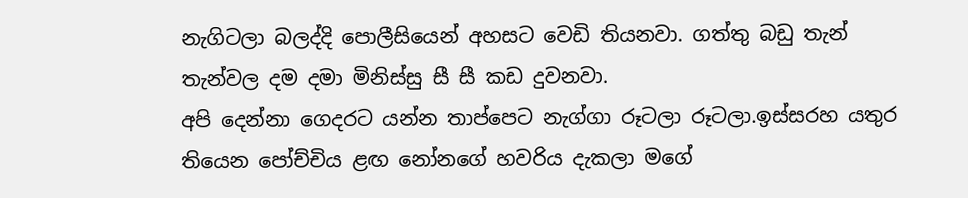නැගිටලා බලද්දි පොලීසියෙන් අහසට වෙඩි තියනවා. ගත්තු බඩු තැන් තැන්වල දම දමා මිනිස්සු සී සී කඩ දුවනවා.
අපි දෙන්නා ගෙදරට යන්න තාප්පෙට නැග්ගා රූටලා රූටලා.ඉස්සරහ යතුර තියෙන පෝච්චිය ළඟ නෝනගේ හවරිය දැකලා මගේ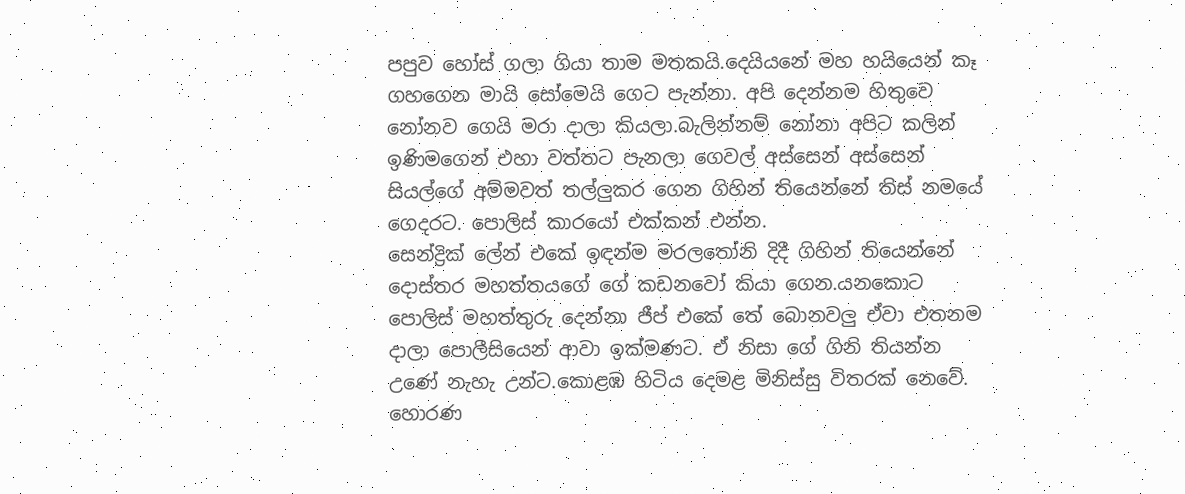පපුව හෝස් ගලා ගියා තාම මතකයි.දෙයියනේ මහ හයියෙන් කෑ ගහගෙන මායි සෝමෙයි ගෙට පැන්නා. අපි දෙන්නම හිතුවෙ නෝනව ගෙයි මරා දාලා කියලා.බැලින්නම් නෝනා අපිට කලින් ඉණිමගෙන් එහා වත්තට පැනලා ගෙවල් අස්සෙන් අස්සෙන් සියල්ගේ අම්මවත් තල්ලුකර ගෙන ගිහින් තියෙන්නේ තිස් නමයේ ගෙදරට. පොලිස් කාරයෝ එක්කන් එන්න.
සෙන්ද්‍රික් ලේන් එකේ ඉඳන්ම මරලතෝනි දිදී ගිහින් තියෙන්නේ දොස්තර මහත්තයගේ ගේ කඩනවෝ කියා ගෙන.යනකොට පොලිස් මහත්තුරු දෙන්නා ජීප් එකේ තේ බොනවලු ඒවා එතනම දාලා පොලීසියෙන් ආවා ඉක්මණට. ඒ නිසා ගේ ගිනි තියන්න උණේ නැහැ උන්ට.කොළඹ හිටිය දෙමළ මිනිස්සු විතරක් නෙවේ. හොරණ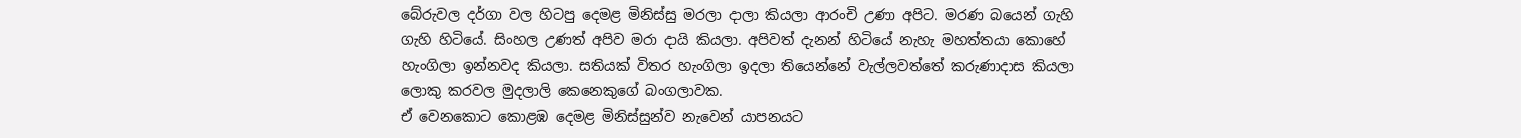බේරුවල දර්ගා වල හිටපු දෙමළ මිනිස්සු මරලා දාලා කියලා ආරංචි උණා අපිට. මරණ බයෙන් ගැහි ගැහි හිටියේ. සිංහල උණත් අපිව මරා දායි කියලා. අපිවත් දැනන් හිටියේ නැහැ මහත්තයා කොහේ හැංගිලා ඉන්නවද කියලා. සතියක් විතර හැංගිලා ඉදලා තියෙන්නේ වැල්ලවත්තේ කරුණාදාස කියලා ලොකු කරවල මුදලාලි කෙනෙකුගේ බංගලාවක.
ඒ වෙනකොට කොළඹ දෙමළ මිනිස්සුන්ව නැවෙන් යාපනයට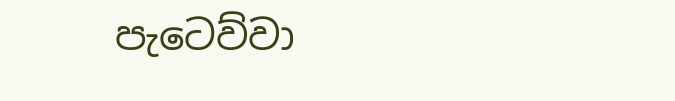පැටෙව්වා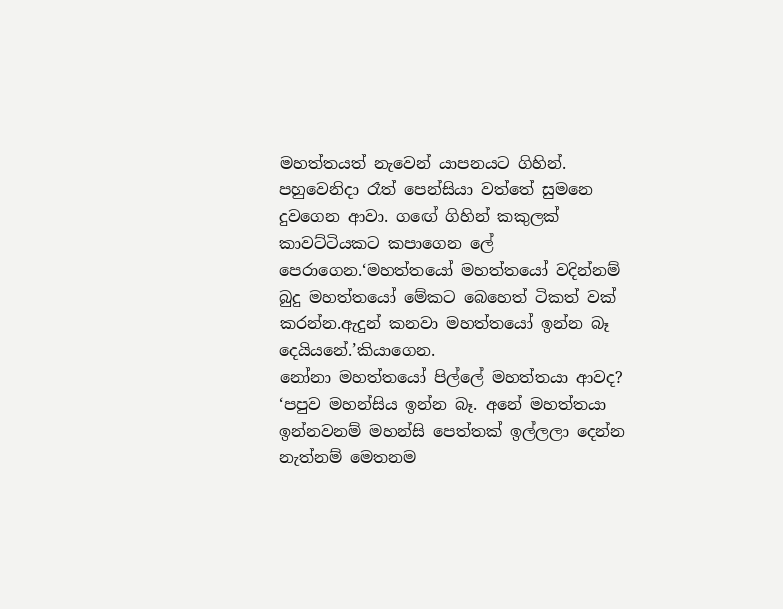මහත්තයත් නැවෙන් යාපනයට ගිහින්.
පහුවෙනිදා රෑත් පෙන්සියා වත්තේ සුමනෙ දුවගෙන ආවා. ගඟේ ගිහින් කකුලක් කාවට්ටියකට කපාගෙන ලේ පෙරාගෙන.‘මහත්තයෝ මහත්තයෝ වදින්නම් බුදු මහත්තයෝ මේකට බෙහෙත් ටිකත් වක් කරන්න.ඇදුන් කනවා මහත්තයෝ ඉන්න බෑ දෙයියනේ.’කියාගෙන.
නෝනා මහත්තයෝ පිල්ලේ මහත්තයා ආවද?
‘පපුව මහන්සිය ඉන්න බෑ. අනේ මහත්තයා ඉන්නවනම් මහන්සි පෙත්තක් ඉල්ලලා දෙන්න නැත්නම් මෙතනම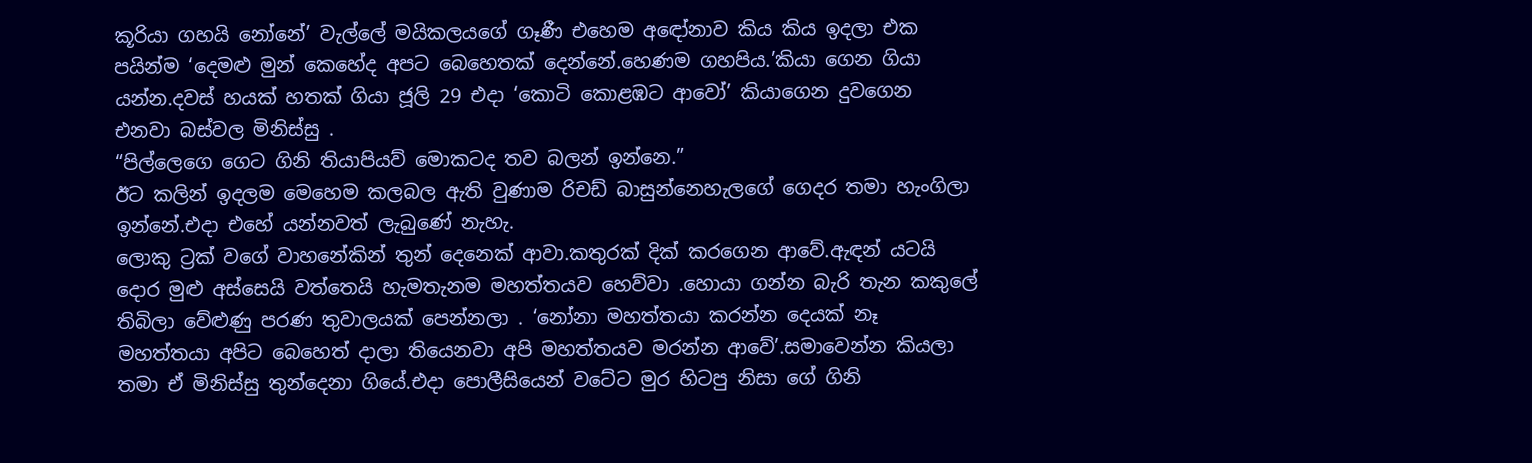කූරියා ගහයි නෝනේ’ වැල්ලේ මයිකලයගේ ගෑණී එහෙම අඳෝනාව කිය කිය ඉදලා එක පයින්ම ‘දෙමළු මුන් කෙහේද අපට බෙහෙතක් දෙන්නේ.හෙණම ගහපිය.’කියා ගෙන ගියා යන්න.දවස් හයක් හතක් ගියා ජූලි 29 එදා ‘කොටි කොළඹට ආවෝ’ කියාගෙන දුවගෙන එනවා බස්වල මිනිස්සු .
“පිල්ලෙගෙ ගෙට ගිනි තියාපියව් මොකටද තව බලන් ඉන්නෙ.”
ඊට කලින් ඉදලම මෙහෙම කලබල ඇති වුණාම රිචඩ් බාසුන්නෙහැලගේ ගෙදර තමා හැංගිලා ඉන්නේ.එදා එහේ යන්නවත් ලැබුණේ නැහැ.
ලොකු ට්‍රක් වගේ වාහනේකින් තුන් දෙනෙක් ආවා.කතුරක් දික් කරගෙන ආවේ.ඇඳන් යටයි දොර මුළු අස්සෙයි වත්තෙයි හැමතැනම මහත්තයව හෙව්වා .හොයා ගන්න බැරි තැන කකුලේ තිබිලා වේළුණු පරණ තුවාලයක් පෙන්නලා . ‘නෝනා මහත්තයා කරන්න දෙයක් නෑ මහත්තයා අපිට බෙහෙත් දාලා තියෙනවා අපි මහත්තයව මරන්න ආවේ’.සමාවෙන්න කියලා තමා ඒ මිනිස්සු තුන්දෙනා ගියේ.එදා පොලීසියෙන් වටේට මුර හිටපු නිසා ගේ ගිනි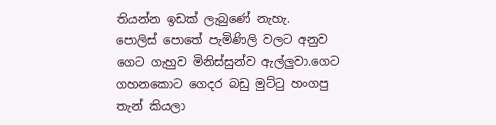තියන්න ඉඩක් ලැබුණේ නැහැ.
පොලිස් පොතේ පැමිණිලි වලට අනුව ගෙට ගැහුව මිනිස්සුන්ව ඇල්ලුවා.ගෙට ගහනකොට ගෙදර බඩු මුට්ටු හංගපු තැන් කියලා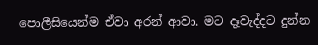පොලීසියෙන්ම ඒවා අරන් ආවා. මට දෑවැද්දට දුන්න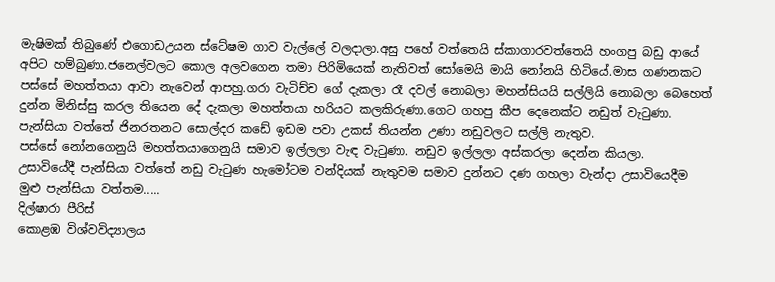මැෂිමක් තිබුණේ එගොඩඋයන ස්ටේෂම ගාව වැල්ලේ වලදාලා.අසු පහේ වත්තෙයි ස්කාගාරවත්තෙයි හංගපු බඩු ආයේ අපිට හම්බුණා.ජනෙල්වලට කොල අලවගෙන තමා පිරිමියෙක් නැතිවත් සෝමෙයි මායි නෝනයි හිටියේ.මාස ගණනකට පස්සේ මහත්තයා ආවා නැවෙන් ආපහු.ගරා වැටිච්ච ගේ දැකලා රෑ දවල් නොබලා මහන්සියයි සල්ලියි නොබලා බෙහෙත් දුන්න මිනිස්සු කරල තියෙන දේ දැකලා මහත්තයා හරියට කලකිරුණා.ගෙට ගහපු කීප දෙනෙක්ට නඩුත් වැටුණා. පැන්සියා වත්තේ ජිනරතනට සොල්දර කඩේ ඉඩම පවා උකස් තියන්න උණා නඩුවලට සල්ලි නැතුව.
පස්සේ නෝනගෙනුයි මහත්තයාගෙනුයි සමාව ඉල්ලලා වැඳ වැටුණා. නඩුව ඉල්ලලා අස්කරලා දෙන්න කියලා.
උසාවියේදී පැන්සියා වත්තේ නඩු වැටුණ හැමෝටම වන්දියක් නැතුවම සමාව දුන්නට දණ ගහලා වැන්දා උසාවියෙදීම මුළු පැන්සියා වත්තම.....
දිල්ෂාරා පීරිස්
කොළඹ විශ්වවිද්‍යාලය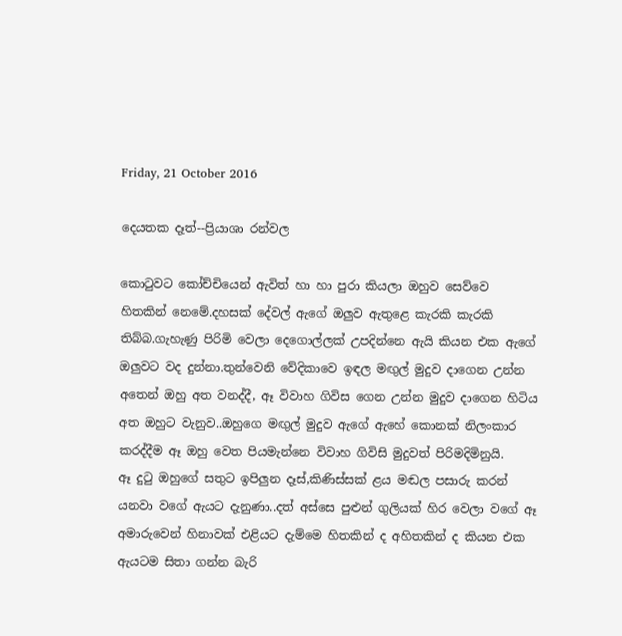Friday, 21 October 2016

දෙයතක දෑත්--ප්‍රියාශා රන්වල

කොටුවට කෝච්චියෙන් ඇවිත් හා හා පුරා කියලා ඔහුව සෙව්වෙ හිතකින් නෙමේ.දහසක් දේවල් ඇගේ ඔලුව ඇතුළෙ කැරකි කැරකි තිබ්බ.ගැහැණු පිරිමි වෙලා දෙගොල්ලක් උපදින්නෙ ඇයි කියන එක ඇගේ ඔලුවට වද දුන්නා.තුන්වෙනි වේදිකාවෙ ඉඳල මඟුල් මුදුව දාගෙන උන්න අතෙන් ඔහු අත වනද්දී, ඈ විවාහ ගිවිස ගෙන උන්න මුදුව දාගෙන හිටිය අත ඔහුට වැනුව..ඔහුගෙ මඟුල් මුදුව ඇගේ ඇහේ කොනක් නිලංකාර කරද්දීම ඈ ඔහු වෙත පියමැන්නෙ විවාහ ගිවිසි මුදුවත් පිරිමදිමිනුයි.
ඈ දුටු ඔහුගේ සතුට ඉපිලුන දෑස්,කිණිස්සක් ළය මඬල පසාරු කරන් යනවා වගේ ඇයට දැනුණා..දත් අස්සෙ පුළුන් ගුලියක් හිර වෙලා වගේ ඈ අමාරුවෙන් හිනාවක් එළියට දැම්මෙ හිතකින් ද අහිතකින් ද කියන එක ඇයටම සිතා ගන්න බැරි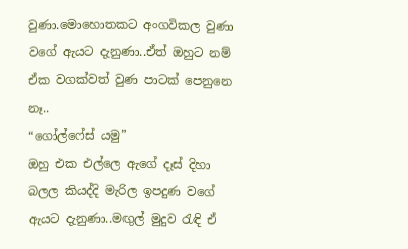වුණා.මොහොතකට අංගවිකල වුණා වගේ ඇයට දැනුණා..ඒත් ඔහුට නම් ඒක වගක්වත් වුණ පාටක් පෙනුනෙ නෑ..
“ගෝල්ෆේස් යමු”
ඔහු එක එල්ලෙ ඇගේ දෑස් දිහා බලල කියද්දි මැරිල ඉපදුණ වගේ ඇයට දැනුණා..මඟුල් මුදුව රැඳි ඒ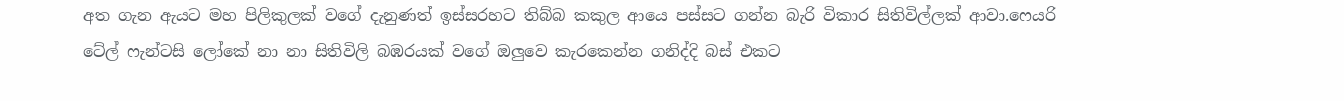අත ගැන ඇයට මහ පිලිකුලක් වගේ දැනුණත් ඉස්සරහට තිබ්බ කකුල ආයෙ පස්සට ගන්න බැරි විකාර සිතිවිල්ලක් ආවා.ෆෙයරි ටේල් ෆැන්ටසි ලෝකේ නා නා සිතිවිලි බඹරයක් වගේ ඔලුවෙ කැරකෙන්න ගනිද්දි බස් එකට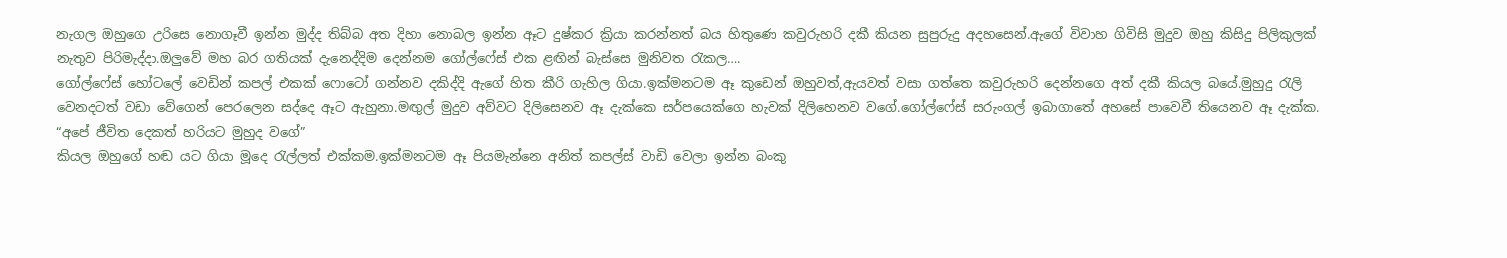නැගල ඔහුගෙ උරිසෙ නොගෑවී ඉන්න මුද්ද තිබ්බ අත දිහා නොබල ඉන්න ඈට දුෂ්කර ක්‍රියා කරන්නත් බය හිතුණෙ කවුරුහරි දකී කියන සුපුරුදු අදහසෙන්.ඇගේ විවාහ ගිවිසි මුදුව ඔහු කිසිදු පිලිකුලක් නැතුව පිරිමැද්දා.ඔලුවේ මහ බර ගතියක් දැනෙද්දිම දෙන්නම ගෝල්ෆේස් එක ළඟින් බැස්සෙ මුනිවත රැකල….
ගෝල්ෆේස් හෝටලේ වෙඩින් කපල් එකක් ෆොටෝ ගන්නව දකිද්දි ඇගේ හිත කීරි ගැහිල ගියා.ඉක්මනටම ඈ කුඩෙන් ඔහුවත්,ඇයවත් වසා ගත්තෙ කවුරුහරි දෙන්නගෙ අත් දකී කියල බයේ.මුහුදු රැලි වෙනදටත් වඩා වේගෙන් පෙරලෙන සද්දෙ ඈට ඇහුනා.මඟුල් මුදුව අව්වට දිලිසෙනව ඈ දැක්කෙ සර්පයෙක්ගෙ හැවක් දිලිහෙනව වගේ.ගෝල්ෆේස් සරුංගල් ඉබාගාතේ අහසේ පාවෙවී තියෙනව ඈ දැක්ක.
“අපේ ජීවිත දෙකත් හරියට මුහුද වගේ”
කියල ඔහුගේ හඬ යට ගියා මූදෙ රැල්ලත් එක්කම.ඉක්මනටම ඈ පියමැන්නෙ අනිත් කපල්ස් වාඩි වෙලා ඉන්න බංකු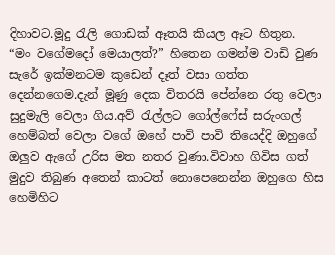දිහාවට.මූදු රැලි ගොඩක් ඈතයි කියල ඈට හිතුන.
“මං වගේමදෝ මෙයාලත්?” හිතෙන ගමන්ම වාඩි වුණ සැරේ ඉක්මනටම කුඩෙන් දෑත් වසා ගත්ත දෙන්නගෙම.දැන් මූණු දෙක විතරයි පේන්නෙ රතු වෙලා සුදුමැලි වෙලා ගිය.අව් රැල්ලට ගෝල්ෆේස් සරුංගල් හෙම්බත් වෙලා වගේ ඔහේ පාවි පාවි තියෙද්දි ඔහුගේ ඔලුව ඇගේ උරිස මත නතර වුණා.විවාහ ගිවිස ගත් මුදුව තිබුණ අතෙන් කාටත් නොපෙනෙන්න ඔහුගෙ හිස හෙමිහිට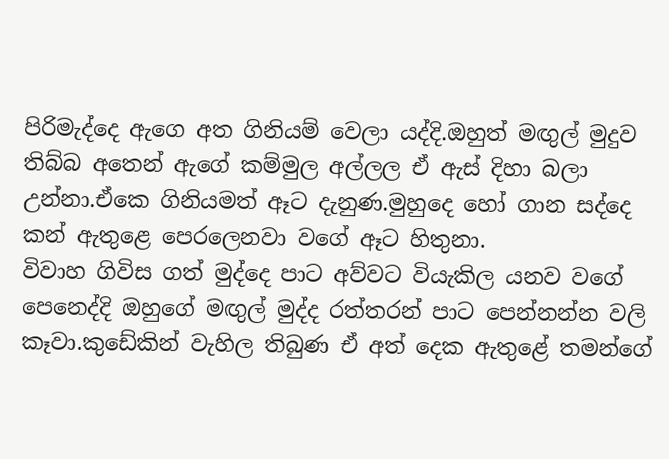පිරිමැද්දෙ ඇගෙ අත ගිනියම් වෙලා යද්දි.ඔහුත් මඟුල් මුදුව තිබ්බ අතෙන් ඇගේ කම්මුල අල්ලල ඒ ඇස් දිහා බලා උන්නා.ඒකෙ ගිනියමත් ඈට දැනුණ.මුහුදෙ හෝ ගාන සද්දෙ කන් ඇතුළෙ පෙරලෙනවා වගේ ඈට හිතුනා.
විවාහ ගිවිස ගත් මුද්දෙ පාට අව්වට වියැකිල යනව වගේ පෙනෙද්දි ඔහුගේ මඟුල් මුද්ද රත්තරන් පාට පෙන්නන්න වලි කෑවා.කුඩේකින් වැහිල තිබුණ ඒ අත් දෙක ඇතුළේ තමන්ගේ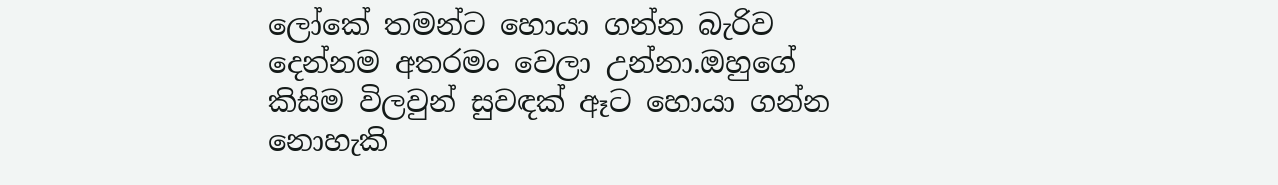ලෝකේ තමන්ට හොයා ගන්න බැරිව දෙන්නම අතරමං වෙලා උන්නා.ඔහුගේ කිසිම විලවුන් සුවඳක් ඈට හොයා ගන්න නොහැකි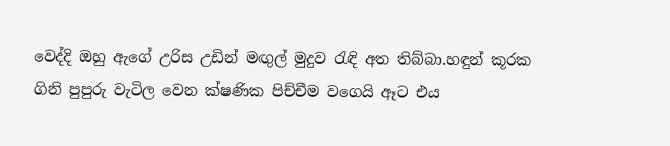වෙද්දි ඔහු ඇගේ උරිස උඩින් මඟුල් මුදුව රැඳි අත තිබ්බා.හඳුන් කූරක ගිනි පුපුරු වැටිල වෙන ක්ෂණික පිච්චීම වගෙයි ඈට එය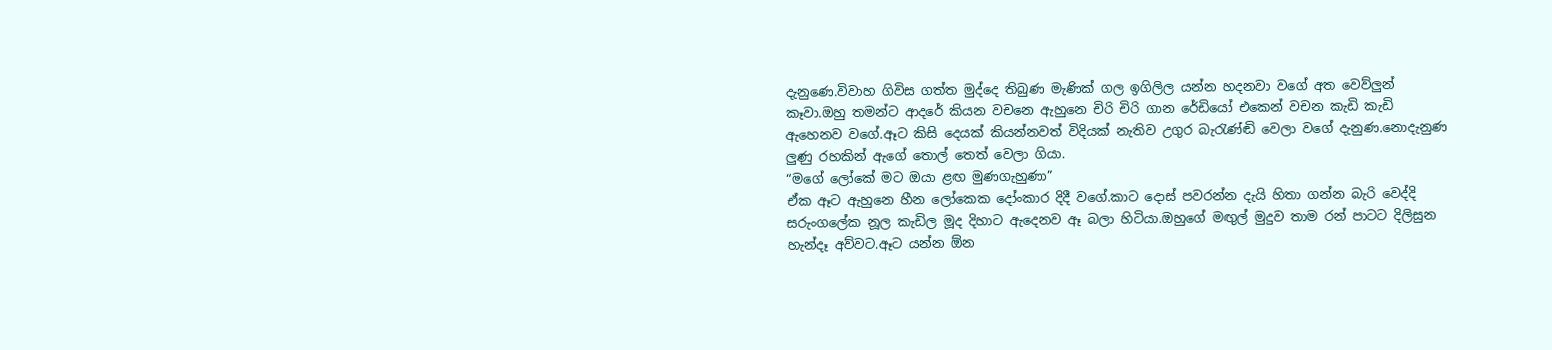දැනුණෙ.විවාහ ගිවිස ගත්ත මුද්දෙ තිබුණ මැණික් ගල ඉගිලිල යන්න හදනවා වගේ අත වෙව්ලුන් කෑවා.ඔහු තමන්ට ආදරේ කියන වචනෙ ඇහුනෙ චිරි චිරි ගාන රේඩියෝ එකෙන් වචන කැඩි කැඩි ඇහෙනව වගේ.ඈට කිසි දෙයක් කියන්නවත් විදියක් නැතිව උගුර බැරැණ්ඬි වෙලා වගේ දැනුණ.නොදැනුණ ලුණු රහකින් ඇගේ තොල් තෙත් වෙලා ගියා.
“මගේ ලෝකේ මට ඔයා ළඟ මුණගැහුණා”
ඒක ඈට ඇහුනෙ හීන ලෝකෙක දෝංකාර දිදී වගේ.කාට දොස් පවරන්න දැයි හිතා ගන්න බැරි වෙද්දි සරුංගලේක නූල කැඩිල මූද දිහාට ඇදෙනව ඈ බලා හිටියා.ඔහුගේ මඟුල් මුදුව තාම රන් පාටට දිලිසුන හැන්දෑ අව්වට.ඈට යන්න ඕන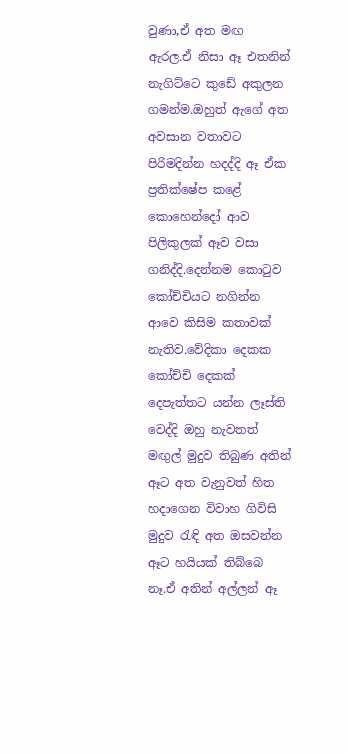වුණා,ඒ අත මඟ ඇරල.ඒ නිසා ඈ එතනින් නැගිට්ටෙ කුඩේ අකුලන ගමන්ම.ඔහුත් ඇගේ අත අවසාන වතාවට පිරිමදින්න හදද්දි ඈ ඒක ප්‍රතික්ෂේප කළේ කොහෙන්දෝ ආව පිලිකුලක් ඈව වසා ගනිද්දි.දෙන්නම කොටුව කෝච්චියට නගින්න ආවෙ කිසිම කතාවක් නැතිව.වේදිකා දෙකක කෝච්චි දෙකක් දෙපැත්තට යන්න ලෑස්ති වෙද්දි ඔහු නැවතත් මඟුල් මුදුව තිබුණ අතින් ඈට අත වැනුවත් හිත හදාගෙන විවාහ ගිවිසි මුදුව රැඳි අත ඔසවන්න ඈට හයියක් තිබ්බෙ නෑ.ඒ අතින් අල්ලන් ඈ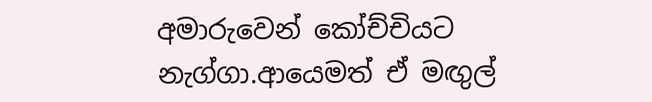අමාරුවෙන් කෝච්චියට නැග්ගා.ආයෙමත් ඒ මඟුල්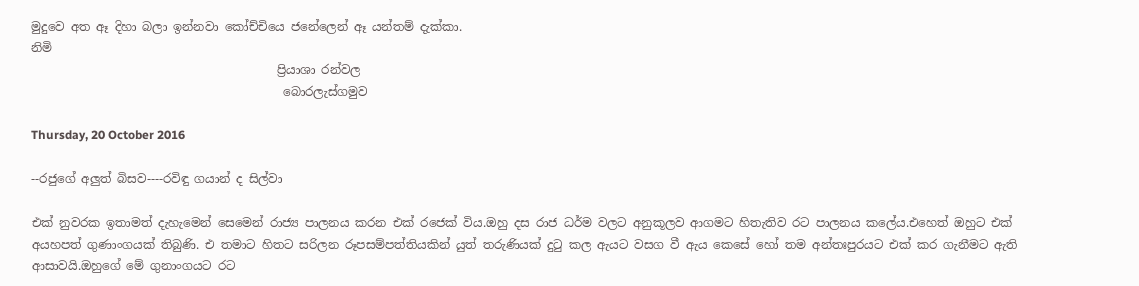මුදුවෙ අත ඈ දිහා බලා ඉන්නවා කෝච්චියෙ ජනේලෙන් ඈ යන්තම් දැක්කා.
නිමි
                                         ප්‍රියාශා රන්වල
                                          බොරලැස්ගමුව

Thursday, 20 October 2016

--රජුගේ අලුත් බිසව----රවිඳු ගයාන් ද සිල්වා

එක් නුවරක ඉතාමත් දැහැමෙන් සෙමෙන් රාජ්‍ය පාලනය කරන එක් රජෙක් විය.ඔහු දස රාජ ධර්ම වලට අනුකූලව ආගමට හිතැතිව රට පාලනය කලේය.එහෙත් ඔහුට එක් අයහපත් ගුණාංගයක් තිබුණි. එ තමාට හිතට සරිලන රූපසම්පත්තියකින් යුත් තරුණියක් දුටු කල ඇයට වසග වී ඇය කෙසේ හෝ තම අන්තඃපුරයට එක් කර ගැනීමට ඇති ආසාවයි.ඔහුගේ මේ ගුනාංගයට රට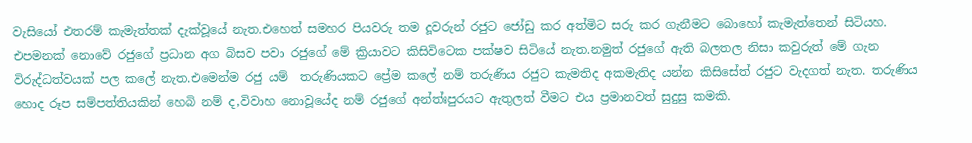වැසියෝ එතරම් කැමැත්තක් දැක්වූයේ නැත.එහෙත් සමහර පියවරු තම දූවරුන් රජුට ජෝඩු කර අත්මිට සරු කර ගැනීමට බොහෝ කැමැත්තෙන් සිටියහ. එපමනක් නොවේ රජුගේ ප්‍රධාන අග බිසව පවා රජුගේ මේ ක්‍රියාවට කිසිවිටෙක පක්ෂව සිටියේ නැත.නමුත් රජුගේ ඇති බලතල නිසා කවුරුත් මේ ගැන විරුද්ධත්වයක් පල කලේ නැත.එමෙන්ම රජු යම්  තරුණියකට ප්‍රේම කලේ නම් තරුණිය රජුට කැමතිද අකමැතිද යන්න කිසිසේත් රජුට වැදගත් නැත. තරුණිය හොද රූප සම්පත්තියකින් හෙබි නම් ද,විවාහ නොවූයේද නම් රජුගේ අන්ත්ඃපුරයට ඇතුලත් වීමට එය ප්‍රමානවත් සුදුසු කමකි.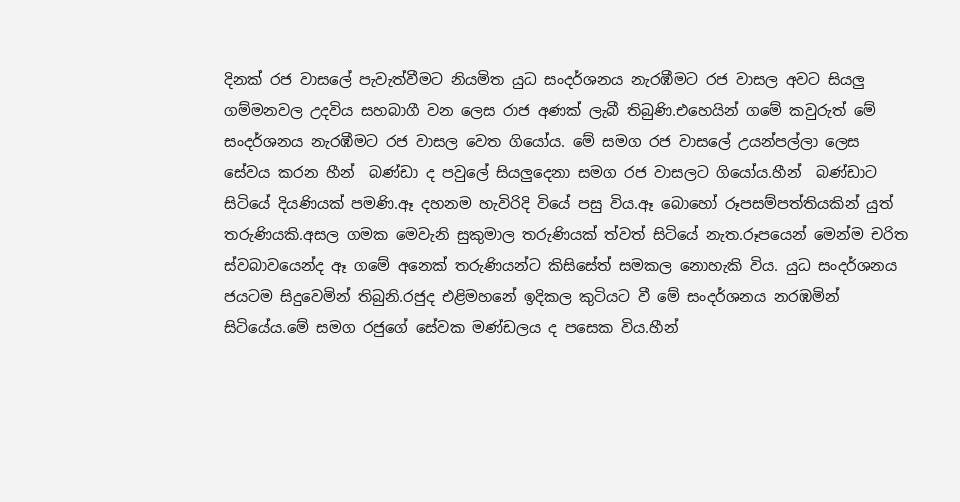දිනක් රජ වාසලේ පැවැත්වීමට නියමිත යුධ සංදර්ශනය නැරඹීමට රජ වාසල අවට සියලු ගම්මනවල උදවිය සහබාගී වන ලෙස රාජ අණක් ලැබී තිබුණි.එහෙයින් ගමේ කවුරුත් මේ සංදර්ශනය නැරඹීමට රජ වාසල වෙත ගියෝය. මේ සමග රජ වාසලේ උයන්පල්ලා ලෙස සේවය කරන හීන්  බණ්ඩා ද පවුලේ සියලුදෙනා සමග රජ වාසලට ගියෝය.හීන්  බණ්ඩාට සිටියේ දියණියක් පමණි.ඈ දහනම හැවිරිදි වියේ පසු විය.ඈ බොහෝ රූපසම්පත්තියකින් යුත් තරුණියකි.අසල ගමක මෙවැනි සුකුමාල තරුණියක් ත්වත් සිටියේ නැත.රූපයෙන් මෙන්ම චරිත ස්වබාවයෙන්ද ඈ ගමේ අනෙක් තරුණියන්ට කිසිසේත් සමකල නොහැකි විය. යුධ සංදර්ශනය ජයටම සිදුවෙමින් තිබුනි.රජුද එළිමහනේ ඉදිකල කුටියට වී මේ සංදර්ශනය නරඹමින් සිටියේය.මේ සමග රජුගේ සේවක මණ්ඩලය ද පසෙක විය.හීන්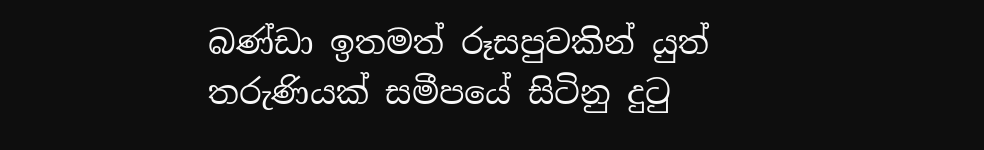බණ්ඩා ඉතමත් රූසපුවකින් යුත් තරුණියක් සමීපයේ සිටිනු දුටු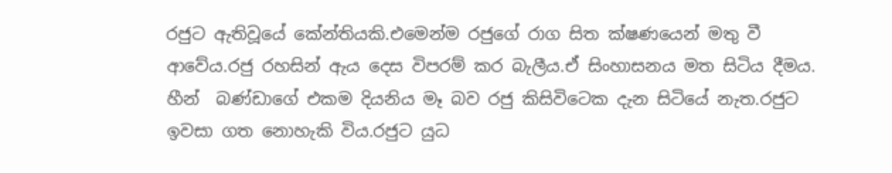රජුට ඇතිවූයේ කේන්තියකි.එමෙන්ම රජුගේ රාග සිත ක්ෂණයෙන් මතු වී ආවේය.රජු රහසින් ඇය දෙස විපරම් කර බැලීය.ඒ සිංහාසනය මත සිටිය දීමය. හීන්  බණ්ඩාගේ එකම දියනිය මෑ බව රජු කිසිවිටෙක දැන සිටියේ නැත.රජුට ඉවසා ගත නොහැකි විය.රජුට යුධ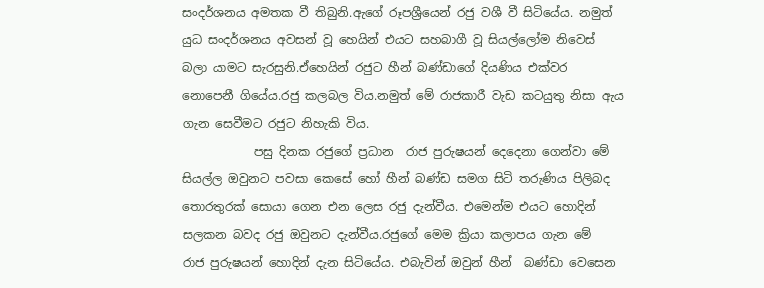සංදර්ශනය අමතක වී තිබුනි.ඇගේ රූපශ්‍රීයෙන් රජු වශී වී සිටියේය. නමුත් යුධ සංදර්ශනය අවසන් වූ හෙයින් එයට සහබාගී වූ සියල්ලෝම නිවෙස් බලා යාමට සැරසුනි.ඒහෙයින් රජුට හීන් බණ්ඩාගේ දියණිය එක්වර නොපෙනී ගියේය.රජු කලබල විය.නමුත් මේ රාජකාරී වැඩ කටයුතු නිසා ඇය ගැන සෙවීමට රජුට නිහැකි විය.
            පසු දිනක රජුගේ ප්‍රධාන  රාජ පුරුෂයන් දෙදෙනා ගෙන්වා මේ සියල්ල ඔවුනට පවසා කෙසේ හෝ හීන් බණ්ඩ සමග සිටි තරුණිය පිලිබද තොරතුරක් සොයා ගෙන එන ලෙස රජු දැන්වීය. එමෙන්ම එයට හොදින් සලකන බවද රජු ඔවුනට දැන්වීය.රජුගේ මෙම ක්‍රියා කලාපය ගැන මේ   රාජ පුරුෂයන් හොදින් දැන සිටියේය. එබැවින් ඔවුන් හීන්  බණ්ඩා වෙසෙන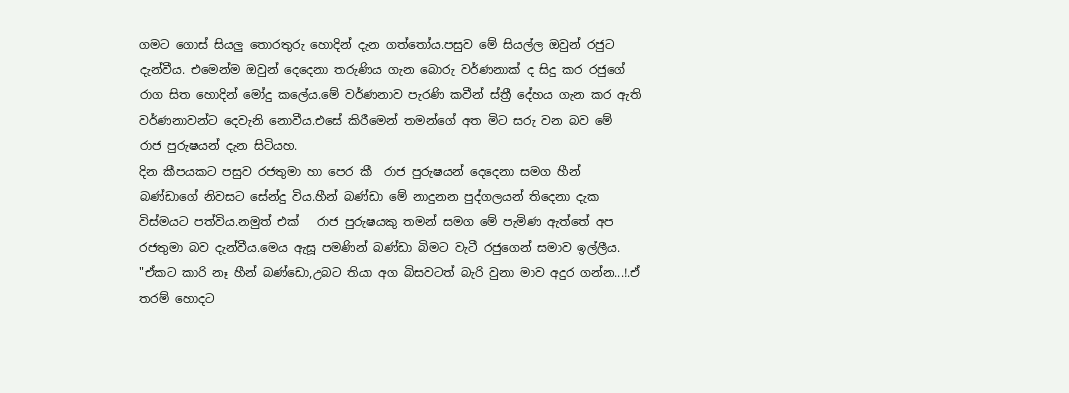ගමට ගොස් සියලු තොරතුරු හොදින් දැන ගත්තෝය.පසුව මේ සියල්ල ඔවුන් රජුට දැන්වීය. එමෙන්ම ඔවුන් දෙදෙනා තරුණිය ගැන බොරු වර්ණනාක් ද සිදු කර රජුගේ රාග සිත හොදින් මෝදු කලේය.මේ වර්ණනාව පැරණි කවීන් ස්ත්‍රී දේහය ගැන කර ඇති වර්ණනාවන්ට දෙවැනි නොවීය.එසේ කිරීමෙන් තමන්ගේ අත මිට සරු වන බව මේ  රාජ පුරුෂයන් දැන සිටියහ.                                                                                                                                                                                   දින කීපයකට පසුව රජතුමා හා පෙර කී  රාජ පුරුෂයන් දෙදෙනා සමග හීන්   බණ්ඩාගේ නිවසට සේන්දු විය.හීන් බණ්ඩා මේ නාදුනන පුද්ගලයන් තිදෙනා දැක විස්මයට පත්විය.නමුත් එක්   රාජ පුරුෂයකු තමන් සමග මේ පැමිණ ඇත්තේ අප රජතුමා බව දැන්වීය.මෙය ඇසූ පමණින් බණ්ඩා බිමට වැටී රජුගෙන් සමාව ඉල්ලීය.
"ඒකට කාරි නෑ හීන් බණ්ඩො,උබට තියා අග බිසවටත් බැරි වුනා මාව අදුර ගන්න...!.ඒ තරම් හොදට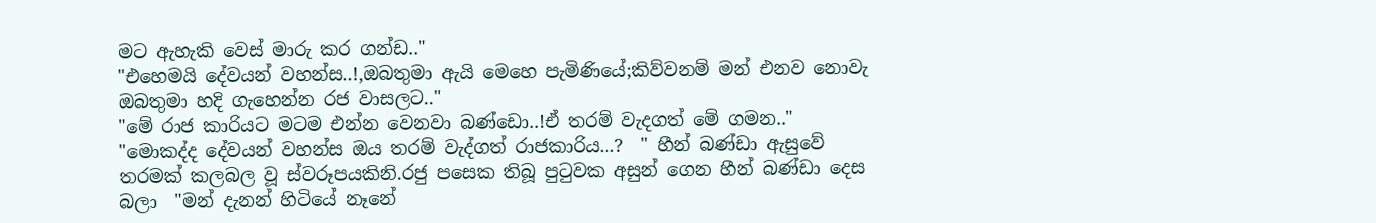මට ඇහැකි වෙස් මාරු කර ගන්ඩ.."
"එහෙමයි දේවයන් වහන්ස..!,ඔබතුමා ඇයි මෙහෙ පැමිණියේ;කිව්වනම් මන් එනව නොවැ ඔබතුමා හදි ගැහෙන්න රජ වාසලට.."
"මේ රාජ කාරියට මටම එන්න වෙනවා බණ්ඩො..!ඒ තරම් වැදගත් මේ ගමන.."
"මොකද්ද දේවයන් වහන්ස ඔය තරම් වැද්ගත් රාජකාරිය...?  " හීන් බණ්ඩා ඇසුවේ තරමක් කලබල වූ ස්වරූපයකිනි.රජු පසෙක තිබූ පුටුවක අසුන් ගෙන හීන් බණ්ඩා දෙස බලා  "මන් දැනන් හිටියේ නෑනේ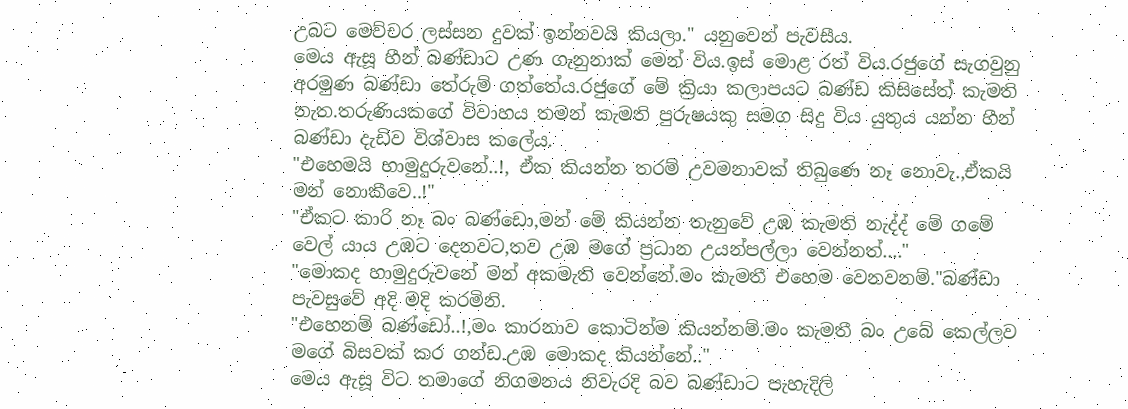උබට මෙච්චර ලස්සන දුවක් ඉන්නවයි කියලා." යනුවෙන් පැවසීය.
මෙය ඇසූ හීන් බණ්ඩාට උණ ගැනුනාක් මෙන් විය.ඉස් මොළ රත් විය.රජුගේ සැගවුනු අරමුණ බණ්ඩා තේරුම් ගත්තේය.රජුගේ මේ ක්‍රියා කලාපයට බණ්ඩ කිසිසේත් කැමති නැත.තරුණියකගේ විවාහය තමන් කැමති පුරුෂයකු සමග සිදු විය යුතුය යන්න හීන් බණ්ඩා දැඩිව විශ්වාස කලේය.
"එහෙමයි හාමුදුරුවනේ..!, ඒක කියන්න තරම් උවමනාවක් තිබුණෙ නෑ නොවැ.,ඒකයි මන් නොකීවෙ..!"
"ඒකට කාරි නෑ බං බණ්ඩො,මන් මේ කියන්න තැනුවේ උඹ කැමති නැද්ද් මේ ගමේ වෙල් යාය උඹට දෙනවට,තව උඹ මගේ ප්‍රධාන උයන්පල්ලා වෙන්නත්...."
"මොකද හාමුදුරුවනේ මන් අකමැති වෙන්නේ.මං කැමතී එහෙම වෙනවනම්."බණ්ඩා පැවසුවේ අදි මදි කරමිනි.
"එහෙනම් බණ්ඩෝ..!,මං කාරනාව කොටින්ම කියන්නම්.මං කැමතී බං උබේ කෙල්ලව මගේ බිසවක් කර ගන්ඩ.උඹ මොකද කියන්නේ.."
මෙය ඇසූ විට තමාගේ නිගමනය නිවැරදි බව බණ්ඩාට පැහැදිලි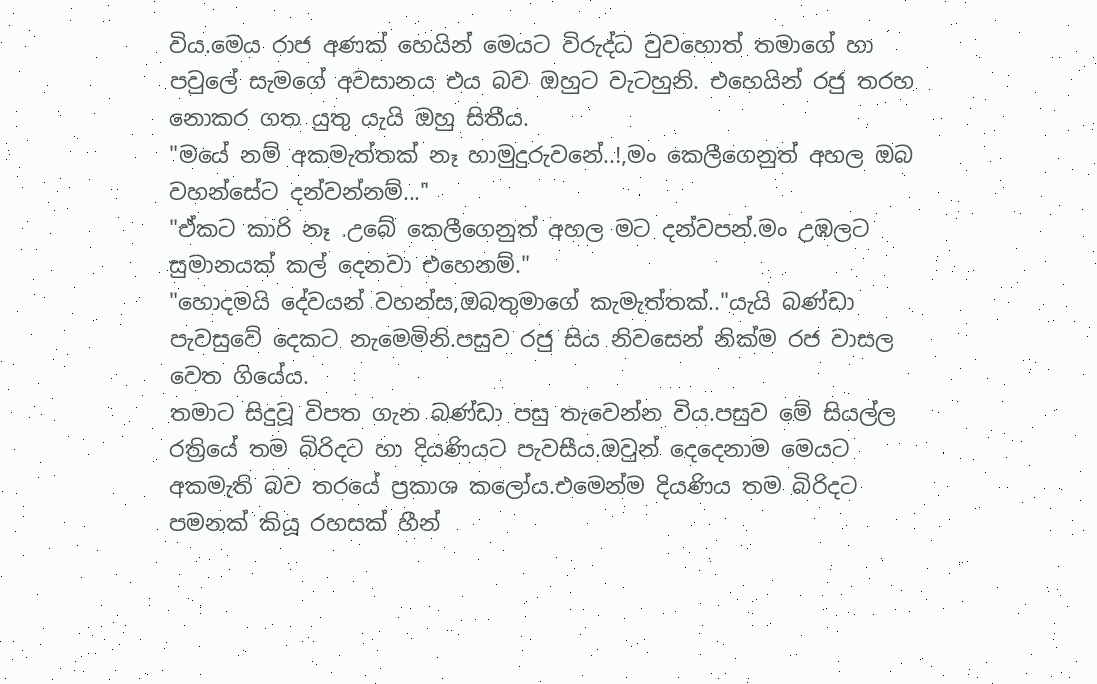විය.මෙය රාජ අණක් හෙයින් මෙයට විරුද්ධ වුවහොත් තමාගේ හා පවුලේ සැමගේ අවසානය එය බව ඔහුට වැටහුනි. එහෙයින් රජු තරහ නොකර ගත යුතු යැයි ඔහු සිතීය.
"මයේ නම් අකමැත්තක් නෑ හාමුදුරුවනේ..!,මං කෙලීගෙනුත් අහල ඔබ වහන්සේට දන්වන්නම්..."
"ඒකට කාරි නෑ .උබේ කෙලීගෙනුත් අහල මට දන්වපන්.මං උඹලට සුමානයක් කල් දෙනවා එහෙනම්."
"හොදමයි දේවයන් වහන්ස,ඔබතුමාගේ කැමැත්තක්.."යැයි බණ්ඩා පැවසුවේ දෙකට නැමෙමිනි.පසුව රජු සිය නිවසෙන් නික්ම රජ වාසල වෙත ගියේය.
තමාට සිදුවූ විපත ගැන බණ්ඩා පසු තැවෙන්න විය.පසුව මේ සියල්ල රත්‍රියේ තම බිරිදට හා දියණියට පැවසීය.ඔවුන් දෙදෙනාම මෙයට අකමැති බව තරයේ ප්‍රකාශ කලෝය.එමෙන්ම දියණිය තම බිරිදට පමනක් කියූ රහසක් හීන්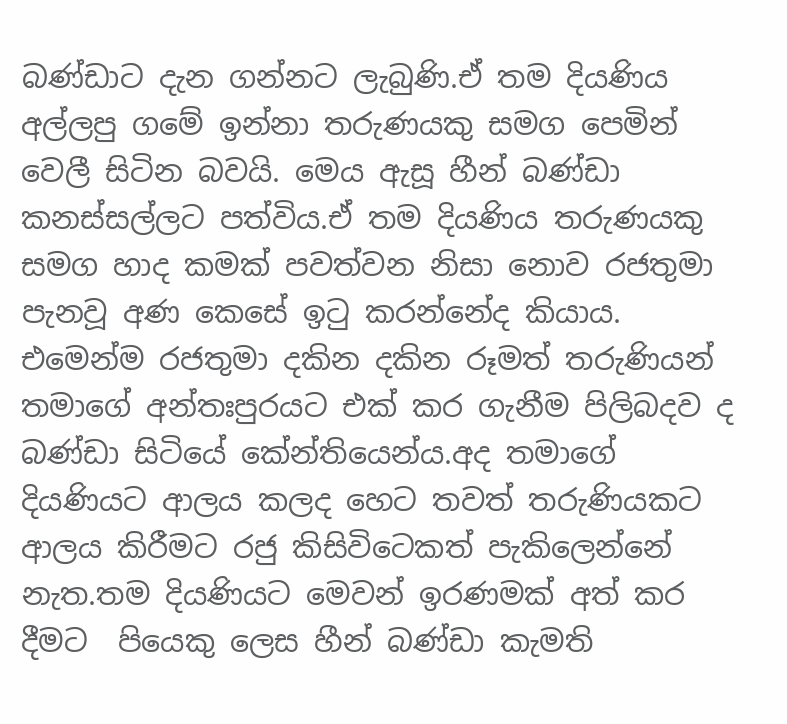බණ්ඩාට දැන ගන්නට ලැබුණි.ඒ තම දියණිය අල්ලපු ගමේ ඉන්නා තරුණයකු සමග පෙමින් වෙලී සිටින බවයි. මෙය ඇසූ හීන් බණ්ඩා කනස්සල්ලට පත්විය.ඒ තම දියණිය තරුණයකු සමග හාද කමක් පවත්වන නිසා නොව රජතුමා පැනවූ අණ කෙසේ ඉටු කරන්නේද කියාය. එමෙන්ම රජතුමා දකින දකින රූමත් තරුණියන් තමාගේ අන්තඃපුරයට එක් කර ගැනීම පිලිබදව ද බණ්ඩා සිටියේ කේන්තියෙන්ය.අද තමාගේ දියණියට ආලය කලද හෙට තවත් තරුණියකට ආලය කිරීමට රජු කිසිවිටෙකත් පැකිලෙන්නේ නැත.තම දියණියට මෙවන් ඉරණමක් අත් කර දීමට  පියෙකු ලෙස හීන් බණ්ඩා කැමති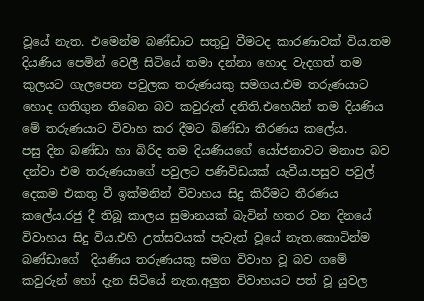වූයේ නැත. එමෙන්ම බණ්ඩාට සතුටු වීමටද කාරණාවක් විය.තම දියණිය පෙමින් වෙලී සිටියේ තමා දන්නා හොද වැදගත් තම කුලයට ගැලපෙන පවුලක තරුණයකු සමගය.එම තරුණයාට හොද ගතිගුන තිබෙන බව කවුරුත් දනිති.එහෙයින් තම දියණිය මේ තරුණයාට විවාහ කර දීමට බ්ණ්ඩා තීරණය කලේය.
පසු දින බණ්ඩා හා බිරිද තම දියණියගේ යෝජනාවට මනාප බව දන්වා එම තරුණයාගේ පවුලට පණිවිඩයක් යැවීය.පසුව පවුල් දෙකම එකතු වී ඉක්මනින් විවාහය සිදු කිරීමට තීරණය කලේය.රජු දී තිබූ කාලය සුමානයක් බැවින් හතර වන දිනයේ විවාහය සිදු විය.එහි උත්සවයක් පැවැත් වූයේ නැත.කොටින්ම බණ්ඩාගේ  දියණිය තරුණයකු සමග විවාහ වූ බව ගමේ කවුරුන් හෝ දැන සිටියේ නැත.අලුත විවාහයට පත් වූ යුවල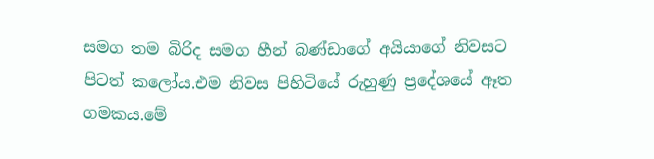සමග තම බිරිද සමග හීන් බණ්ඩාගේ අයියාගේ නිවසට පිටත් කලෝය.එම නිවස පිහිටියේ රුහුණු ප්‍රදේශයේ ඈත ගමකය.මේ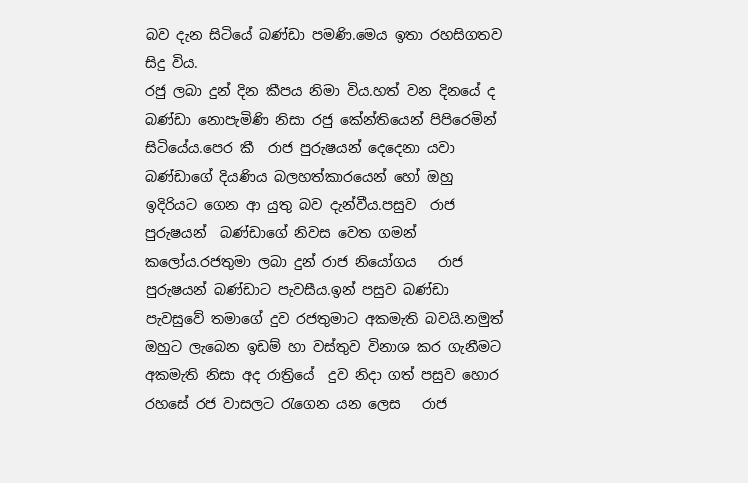බව දැන සිටියේ බණ්ඩා පමණි.මෙය ඉතා රහසිගතව සිදු විය.
රජු ලබා දුන් දින කීපය නිමා විය.හත් වන දිනයේ ද බණ්ඩා නොපැමිණි නිසා රජු කේන්තියෙන් පිපිරෙමින් සිටියේය.පෙර කී  රාජ පුරුෂයන් දෙදෙනා යවා බණ්ඩාගේ දියණිය බලහත්කාරයෙන් හෝ ඔහු ඉදිරියට ගෙන ආ යුතු බව දැන්වීය.පසුව  රාජ පුරුෂයන්  බණ්ඩාගේ නිවස වෙත ගමන් කලෝය.රජතුමා ලබා දුන් රාජ නියෝගය   රාජ පුරුෂයන් බණ්ඩාට පැවසීය.ඉන් පසුව බණ්ඩා පැවසුවේ තමාගේ දුව රජතුමාට අකමැති බවයි.නමුත් ඔහුට ලැබෙන ඉඩම් හා වස්තුව විනාශ කර ගැනීමට අකමැති නිසා අද රාත්‍රියේ  දුව නිදා ගත් පසුව හොර රහසේ රජ වාසලට රැගෙන යන ලෙස   රාජ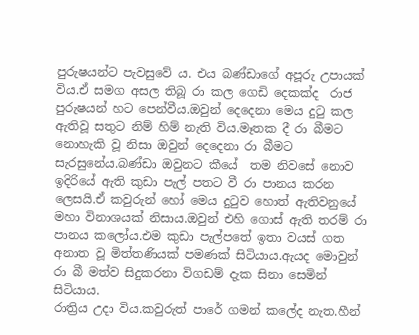පුරුෂයන්ට පැවසුවේ ය. එය බණ්ඩාගේ අපූරු උපායක් විය.ඒ සමග අසල තිබූ රා කල ගෙඩි දෙකක්ද  රාජ පුරුෂයන් හට පෙන්වීය.ඔවුන් දෙදෙනා මෙය දුටු කල  ඇතිවූ සතුට නිම් හිම් නැති විය.මෑතක දී රා බීමට නොහැකි වූ නිසා ඔවුන් දෙදෙනා රා බීමට සැරසුනේය.බණ්ඩා ඔවුනට කීයේ  තම නිවසේ නොව ඉදිරියේ ඇති කුඩා පැල් පතට වී රා පානය කරන ලෙසයි.ඒ කවුරුන් හෝ මෙය දුටුව හොත් ඇතිවනුයේ මහා විනාශයක් නිසාය.ඔවුන් එහි ගොස් ඇති තරම් රා පානය කලෝය.එම කුඩා පැල්පතේ ඉතා වයස් ගත අනාත වූ මිත්තණියක් පමණක් සිටියාය.ඇයද මොවුන් රා බී මත්ව සිදුකරනා විගඩම් දැක සිනා සෙමින් සිටියාය.                                                                                                                                                                         රාත්‍රිය උදා විය.කවුරුත් පාරේ ගමන් කලේද නැත.හීන්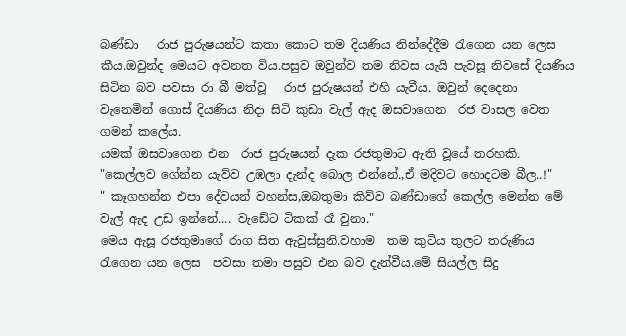බණ්ඩා   රාජ පුරුෂයන්ට කතා කොට තම දියණිය නින්දේදීම රැගෙන යන ලෙස කීය.ඔවුන්ද මෙයට අවනත විය.පසුව ඔවුන්ව තම නිවස යැයි පැවසූ නිවසේ දියණිය සිටින බව පවසා රා බී මත්වූ   රාජ පුරුෂයන් එහි යැවීය. ඔවුන් දෙදෙනා වැනෙමින් ගොස් දියණිය නිදා සිටි කුඩා වැල් ඇද ඔසවාගෙන  රජ වාසල වෙත ගමන් කලේය.
යමක් ඔසවාගෙන එන  රාජ පුරුෂයන් දැක රජතුමාට ඇති වූයේ තරහකි.
"කෙල්ලව ගේන්න යැව්ව උඹලා දැන්ද බොල එන්නේ.,ඒ මදිවට හොදටම බීල..!"
" කෑගහන්න එපා දේවයන් වහන්ස,ඔබතුමා කිව්ව බණ්ඩාගේ කෙල්ල මෙන්න මේ වැල් ඇද උඩ ඉන්නේ.... වැඩේට ටිකක් රෑ වුනා."
මෙය ඇසූ රජතුමාගේ රාග සිත ඇවුස්සුනි.වහාම  තම කුටිය තුලට තරුණිය රැගෙන යන ලෙස  පවසා තමා පසුව එන බව දැන්වීය.මේ සියල්ල සිදු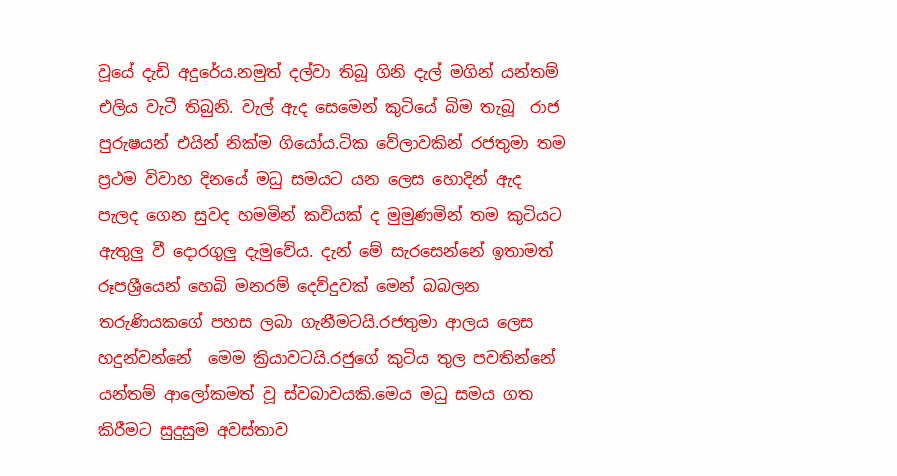වූයේ දැඩි අදුරේය.නමුත් දල්වා තිබූ ගිනි දැල් මගින් යන්තම් එලිය වැටී තිබුනි. වැල් ඇද සෙමෙන් කුටියේ බිම තැබූ  රාජ පුරුෂයන් එයින් නික්ම ගියෝය.ටික වේලාවකින් රජතුමා තම ප්‍රථම විවාහ දිනයේ මධු සමයට යන ලෙස හොදින් ඇද පැලද ගෙන සුවද හමමින් කවියක් ද මුමුණමින් තම කුටියට ඇතුලු වී දොරගුලු දැමුවේය. දැන් මේ සැරසෙන්නේ ඉතාමත් රූපශ්‍රීයෙන් හෙබි මනරම් දෙව්දුවක් මෙන් බබලන තරුණියකගේ පහස ලබා ගැනීමටයි.රජතුමා ආලය ලෙස හදුන්වන්නේ  මෙම ක්‍රියාවටයි.රජුගේ කුටිය තුල පවතින්නේ යන්තම් ආලෝකමත් වූ ස්වබාවයකි.මෙය මධු සමය ගත කිරීමට සුදුසුම අවස්තාව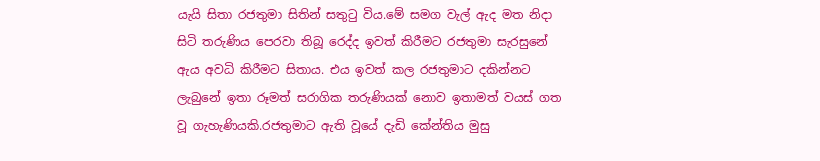යැයි සිතා රජතුමා සිතින් සතුටු විය.මේ සමග වැල් ඇද මත නිදා සිටි තරුණිය පෙරවා තිබූ රෙද්ද ඉවත් කිරීමට රජතුමා සැරසුනේ  ඇය අවධි කිරීමට සිතාය. එය ඉවත් කල රජතුමාට දකින්නට ලැබුනේ ඉතා රූමත් සරාගික තරුණියක් නොව ඉතාමත් වයස් ගත වූ ගැහැණියකි.රජතුමාට ඇති වූයේ දැඩි කේන්තිය මුසු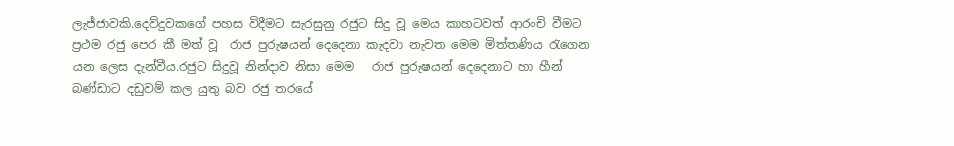ලැජ්ජාවකි.දෙව්දුවකගේ පහස විදීමට සැරසුනු රජුට සිදු වූ මෙය කාහටවත් ආරංචි වීමට ප්‍රථම රජු පෙර කී මත් වූ  රාජ පුරුෂයන් දෙදෙනා කැදවා නැවත මෙම මිත්තණිය රැගෙන යන ලෙස දැන්වීය.රජුට සිදුවූ නින්දාව නිසා මෙම   රාජ පුරුෂයන් දෙදෙනාට හා හීන් බණ්ඩාට දඩුවම් කල යුතු බව රජු තරයේ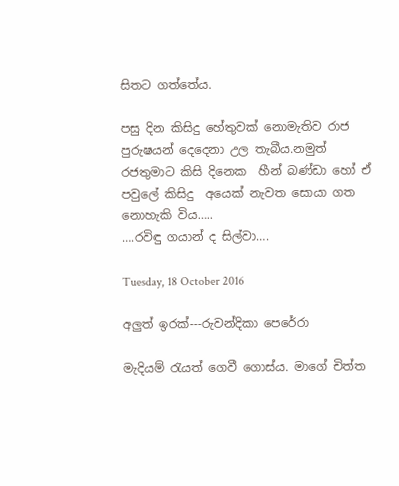සිතට ගත්තේය.

පසු දින කිසිදු හේතුවක් නොමැතිව රාජ පුරුෂයන් දෙදෙනා උල තැබීය.නමුත් රජතුමාට කිසි දිනෙක  හීන් බණ්ඩා හෝ ඒ පවුලේ කිසිදු  අයෙක් නැවත සොයා ගත නොහැකි විය…..
….රවිඳු ගයාන් ද සිල්වා….

Tuesday, 18 October 2016

අලුත් ඉරක්---රුවන්දිකා පෙරේරා

මැදියම් රැයත් ගෙවී ගොස්ය. මාගේ චිත්ත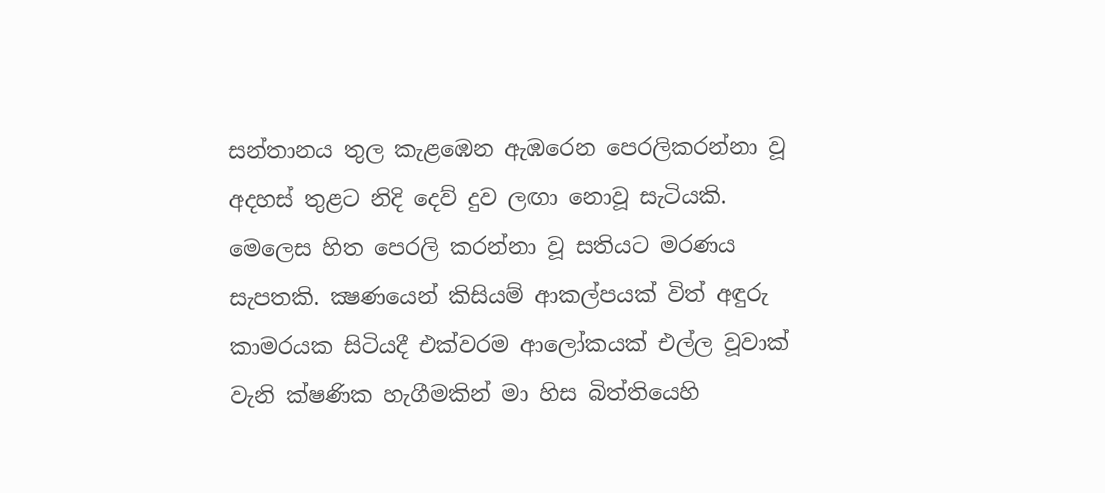සන්තානය තුල කැළඹෙන ඇඹරෙන පෙරලිකරන්නා වූ අදහස් තුළට නිදි දෙව් දුව ලඟා නොවූ සැටියකි. මෙලෙස හිත පෙරලි කරන්නා වූ සතියට මරණය සැපතකි. ක්‍ෂණයෙන් කිසියම් ආකල්පයක් විත් අඳුරු කාමරයක සිටියදී එක්වරම ආලෝකයක් එල්ල වූවාක් වැනි ක්ෂණික හැගීමකින් මා හිස බිත්තියෙහි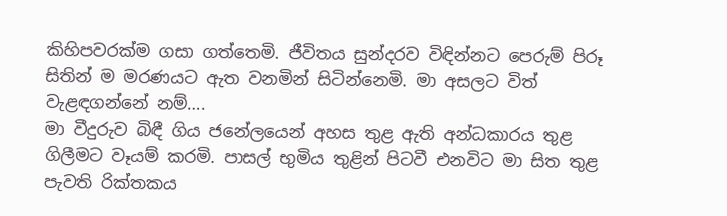කිහිපවරක්ම ගසා ගත්තෙමි. ජීවිතය සුන්දරව විඳින්නට පෙරුම් පිරූ සිතින් ම මරණයට ඇත වනමින් සිටින්නෙමි. මා අසලට විත් වැළඳගන්නේ නම්….
මා වීදුරුව බිඳී ගිය ජනේලයෙන් අහස තුළ ඇති අන්ධකාරය තුළ ගිලීමට වෑයම් කරමි. පාසල් භුමිය තුළින් පිටවී එනවිට මා සිත තුළ පැවති රික්තකය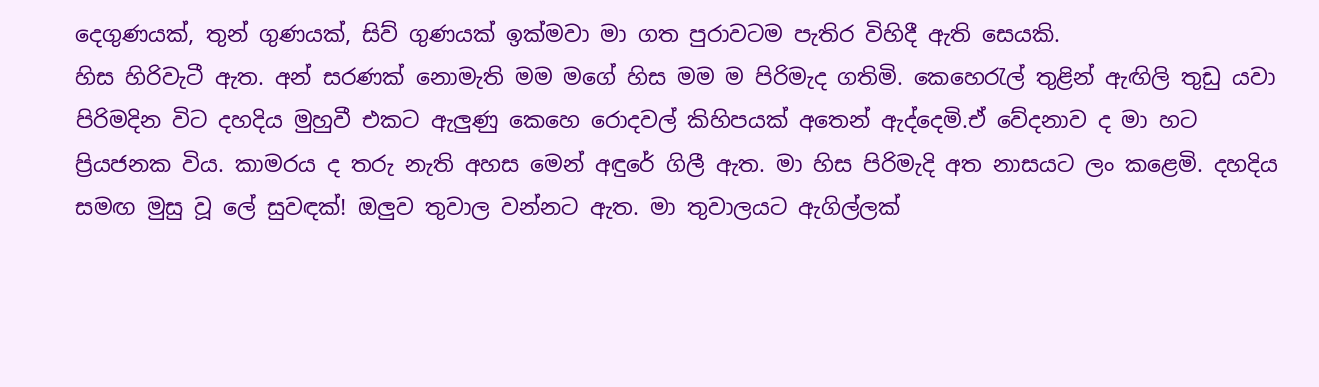දෙගුණයක්, තුන් ගුණයක්, සිව් ගුණයක් ඉක්මවා මා ගත පුරාවටම පැතිර විහිදී ඇති සෙයකි.
හිස හිරිවැටී ඇත. අන් සරණක් නොමැති මම මගේ හිස මම ම පිරිමැද ගතිමි. කෙහෙරැල් තුළින් ඇඟිලි තුඩු යවා පිරිමදින විට දහදිය මුහුවී එකට ඇලුණු කෙහෙ රොදවල් කිහිපයක් අතෙන් ඇද්දෙමි.ඒ වේදනාව ද මා හට ප්‍රියජනක විය. කාමරය ද තරු නැති අහස මෙන් අඳුරේ ගිලී ඇත. මා හිස පිරිමැදි අත නාසයට ලං කළෙමි. දහදිය සමඟ මුසු වූ ලේ සුවඳක්! ඔලුව තුවාල වන්නට ඇත. මා තුවාලයට ඇගිල්ලක්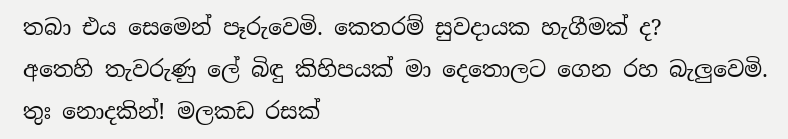තබා එය සෙමෙන් පෑරුවෙමි. කෙතරම් සුවදායක හැගීමක් ද?
අතෙහි තැවරුණු ලේ බිඳු කිහිපයක් මා දෙතොලට ගෙන රහ බැලුවෙමි. තුඃ නොදකින්! මලකඩ රසක්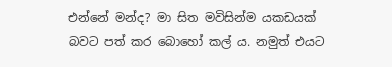එන්නේ මන්ද? මා සිත මවිසින්ම යකඩයක් බවට පත් කර බොහෝ කල් ය. නමුත් එයට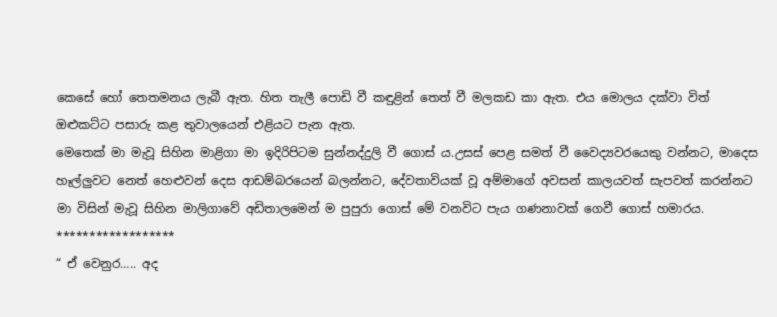කෙසේ හෝ තෙතමනය ලැබී ඇත. හිත තැලී පොඩි වී කඳුළින් තෙත් වී මලකඩ කා ඇත. එය මොලය දක්වා විත් ඔළුකට්ට පසාරු කළ තුවාලයෙන් එළියට පැන ඇත.
මෙතෙක් මා මැවූ සිහින මාළිගා මා ඉදිරිපිටම සුන්නද්දුලි වී ගොස් ය.උසස් පෙළ සමත් වී වෛද්‍යවරයෙකු වන්නට, මාදෙස හෑල්ලුවට නෙත් හෙළුවන් දෙස ආඩම්බරයෙන් බලන්නට, දේවතාවියක් වූ අම්මාගේ අවසන් කාලයවත් සැපවත් කරන්නට මා විසින් මැවූ සිහින මාලිගාවේ අඩිතාලමෙන් ම පුපුරා ගොස් මේ වනවිට පැය ගණනාවක් ගෙවී ගොස් හමාරය.
******************
“ ඒ වෙනුර….. අද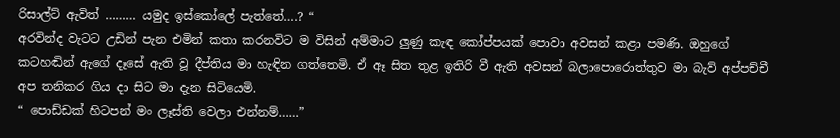රිසාල්ට් ඇවිත් ……… යමුද ඉස්කෝලේ පැත්තේ….? “
අරවින්ද වැටට උඩින් පැන එමින් කතා කරනවිට ම විසින් අම්මාට ලුණු කැඳ කෝප්පයක් පොවා අවසන් කළා පමණි. ඔහුගේ කටහඬින් ඇගේ දෑසේ ඇති වූ දීප්තිය මා හැඳින ගත්තෙමි. ඒ ඈ සිත තුළ ඉතිරි වී ඇති අවසන් බලාපොරොත්තුව මා බැව් අප්පච්චී අප තනිකර ගිය දා සිට මා දැන සිටියෙමි.
“ පොඩ්ඩක් හිටපන් මං ලෑස්ති වෙලා එන්නම්……”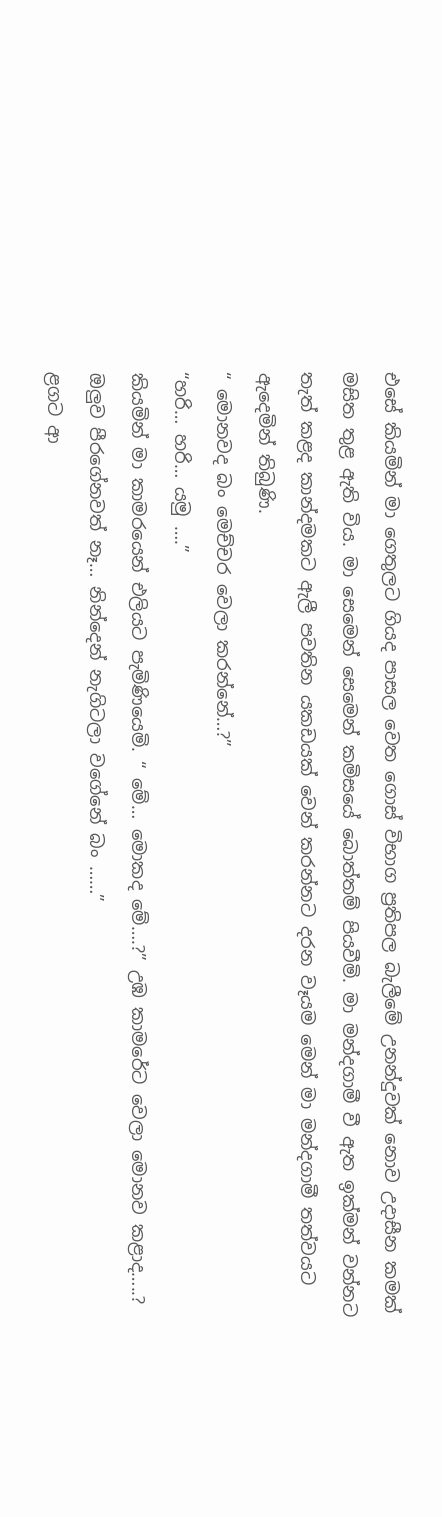එසේ කියමින් මා ගෙතුලට ගියද පාසල වෙත ගොස් විභාග ප්‍රතිපල බැලීමේ උනන්දුවක් නොව උදාසීන කමක් මසිත තුළ ඇති විය. මා සෙමෙන් සෙමෙන් කමිසයේ බොත්තම් පියවීමි. මා මන්දගාමී වී ඇත ඉක්මන් වන්නට තැත් කළද කාන්දමකට ඇලී පවතින යකඩයක් වෙන් කරන්නට දරන වෑයම මෙන් මා මන්දගාමී තත්වයට ඇදෙමින් තිබුණි.
“ මොනවද බං මෙච්චර වෙලා කරන්නේ…?”
“හරි… හරි… යමු ….”
කියමින් මා කාමරයෙන් එලියට පැමිණියෙමි. “ මේ… මොකද මේ….?” උඹ කාමරේට වෙලා මොනව කළාද…..? ඔලුව පීරගේනවත් නෑ… නින්දෙන් නැගිටලා වගේනේ බං ……”
ළගට ආ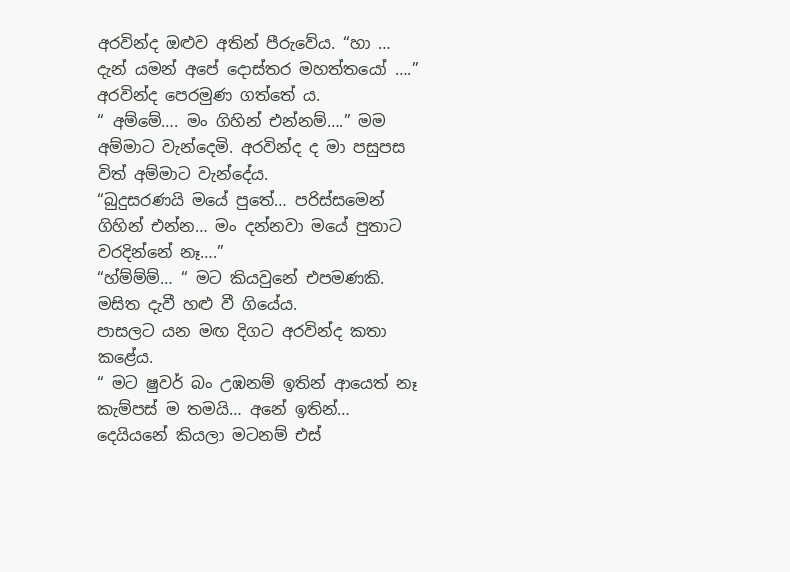අරවින්ද ඔළුව අතින් පීරුවේය. “හා … දැන් යමන් අපේ දොස්තර මහත්තයෝ ….” අරවින්ද පෙරමුණ ගත්තේ ය.
“ අම්මේ…. මං ගිහින් එන්නම්….” මම අම්මාට වැන්දෙමි. අරවින්ද ද මා පසුපස විත් අම්මාට වැන්දේය.
“බුදුසරණයි මයේ පුතේ… පරිස්සමෙන් ගිහින් එන්න… මං දන්නවා මයේ පුතාට වරදින්නේ නෑ….”
“හ්ම්ම්ම්… “ මට කියවුනේ එපමණකි. මසිත දැවී හළු වී ගියේය.
පාසලට යන මඟ දිගට අරවින්ද කතා කළේය.
“ මට ෂුවර් බං උඹනම් ඉතින් ආයෙත් නෑ කැම්පස් ම තමයි… අනේ ඉතින්… දෙයියනේ කියලා මටනම් එස්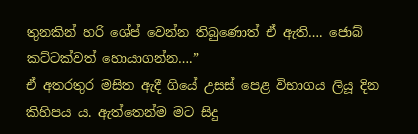තුනකින් හරි ශේප් වෙන්න තිබුණොත් ඒ ඇති…. ජොබ් කට්ටක්වත් හොයාගන්න….”
ඒ අතරතුර මසිත ඇදී ගියේ උසස් පෙළ විභාගය ලියූ දින කිහිපය ය. ඇත්තෙන්ම මට සිදු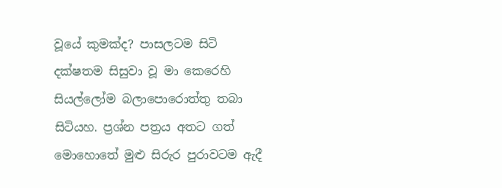වූයේ කුමක්ද? පාසලටම සිටි දක්ෂතම සිසුවා වූ මා කෙරෙහි සියල්ලෝම බලාපොරොත්තු තබා සිටියහ. ප්‍රශ්න පත්‍රය අතට ගත් මොහොතේ මුළු සිරුර පුරාවටම ඇදී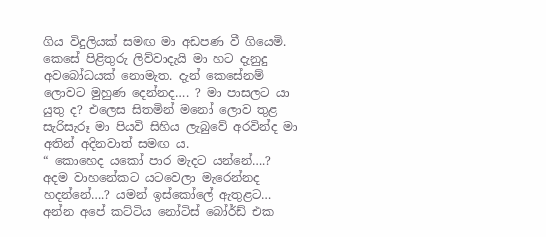ගිය විදුලියක් සමඟ මා අඩපණ වී ගියෙමි. කෙසේ පිළිතුරු ලිව්වාදැයි මා හට දැනුදු අවබෝධයක් නොමැත. දැන් කෙසේනම් ලොවට මුහුණ දෙන්නද…. ? මා පාසලට යා යුතු ද? එලෙස සිතමින් මනෝ ලොව තුළ සැරිසැරූ මා පියවි සිහිය ලැබුවේ අරවින්ද මා අතින් අදිනවාත් සමඟ ය.
“ කොහෙද යකෝ පාර මැදට යන්නේ….? අදම වාහනේකට යටවෙලා මැරෙන්නද හදන්නේ….? යමන් ඉස්කෝලේ ඇතුළට… අන්න අපේ කට්ටිය නෝටිස් බෝර්ඩ් එක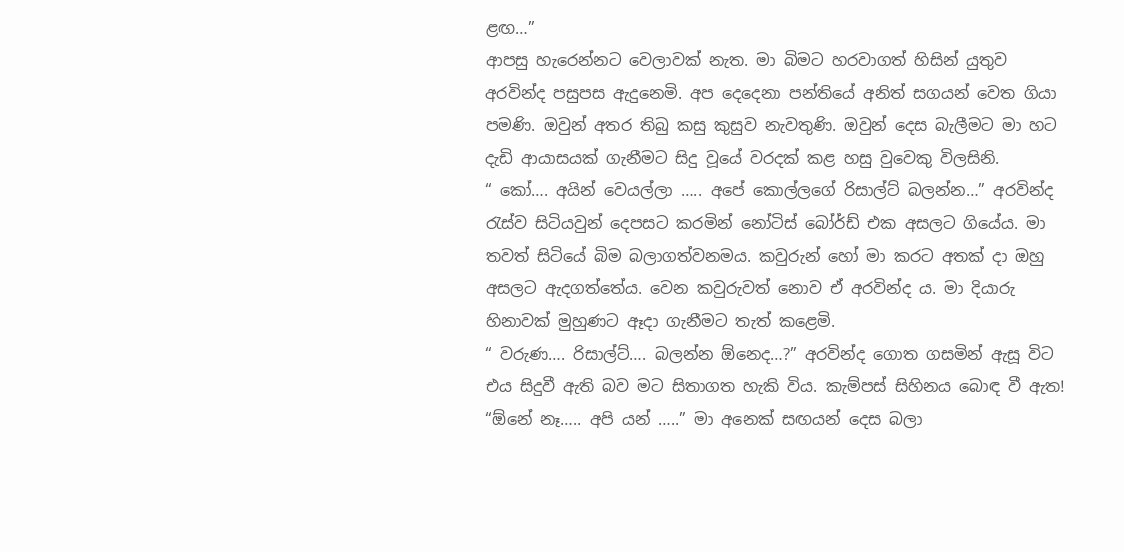ළඟ…”
ආපසු හැරෙන්නට වෙලාවක් නැත. මා බිමට හරවාගත් හිසින් යුතුව අරවින්ද පසුපස ඇදුනෙමි. අප දෙදෙනා පන්තියේ අනිත් සගයන් වෙත ගියා පමණි. ඔවුන් අතර තිබු කසු කුසුව නැවතුණි. ඔවුන් දෙස බැලීමට මා හට දැඩි ආයාසයක් ගැනීමට සිදු වූයේ වරදක් කළ හසු වුවෙකු විලසිනි.
“ කෝ…. අයින් වෙයල්ලා ….. අපේ කොල්ලගේ රිසාල්ට් බලන්න…” අරවින්ද රැස්ව සිටියවුන් දෙපසට කරමින් නෝටිස් බෝර්ඩ් එක අසලට ගියේය. මා තවත් සිටියේ බිම බලාගත්වනමය. කවුරුන් හෝ මා කරට අතක් දා ඔහු අසලට ඇදගත්තේය. වෙන කවුරුවත් නොව ඒ අරවින්ද ය. මා දියාරු හිනාවක් මුහුණට ඈදා ගැනීමට තැත් කළෙමි.
“ වරුණ…. රිසාල්ට්…. බලන්න ඕනෙද…?” අරවින්ද ගොත ගසමින් ඇසූ විට එය සිදුවී ඇති බව මට සිතාගත හැකි විය. කැම්පස් සිහිනය බොඳ වී ඇත!
“ඕනේ නෑ….. අපි යන් …..” මා අනෙක් සඟයන් දෙස බලා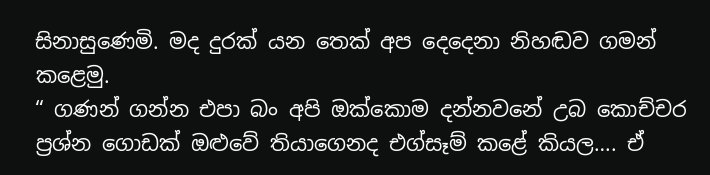සිනාසුණෙමි. මද දුරක් යන තෙක් අප දෙදෙනා නිහඬව ගමන් කළෙමු.
“ ගණන් ගන්න එපා බං අපි ඔක්කොම දන්නවනේ උබ කොච්චර ප්‍රශ්න ගොඩක් ඔළුවේ තියාගෙනද එග්සෑම් කළේ කියල…. ඒ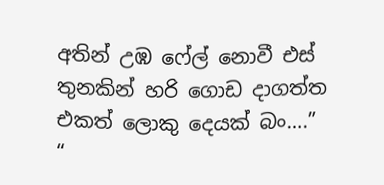අතින් උඹ ෆේල් නොවී එස් තුනකින් හරි ගොඩ දාගත්ත එකත් ලොකු දෙයක් බං….”
“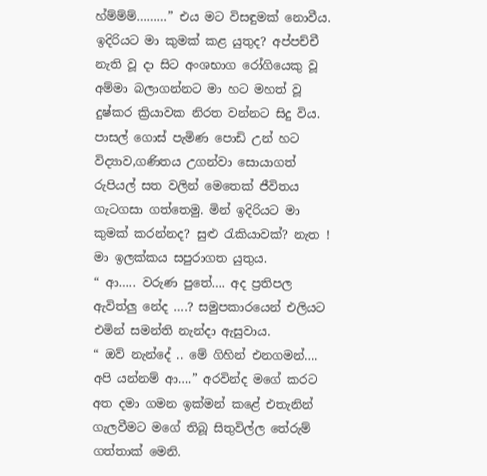හ්ම්ම්ම්………” එය මට විසඳුමක් නොවීය. ඉදිරියට මා කුමක් කළ යුතුද? අප්පච්චී නැති වූ දා සිට අංශභාග රෝගියෙකු වූ අම්මා බලාගන්නට මා හට මහත් වූ දුෂ්කර ක්‍රියාවක නිරත වන්නට සිදු විය. පාසල් ගොස් පැමිණ පොඩි උන් හට විද්‍යාව,ගණිතය උගන්වා සොයාගත් රුපියල් සත වලින් මෙතෙක් ජීවිතය ගැටගසා ගත්තෙමු. මින් ඉදිරියට මා කුමක් කරන්නද? සුළු රැකියාවක්? නැත ! මා ඉලක්කය සපුරාගත යුතුය.
“ ආ….. වරුණ පුතේ…. අද ප්‍රතිපල ඇවිත්ලු නේද ….? සමුපකාරයෙන් එලියට එමින් සමන්ති නැන්දා ඇසුවාය.
“ ඔව් නැන්දේ .. මේ ගිහින් එනගමන්…. අපි යන්නම් ආ….” අරවින්ද මගේ කරට අත දමා ගමන ඉක්මන් කළේ එතැනින් ගැලවීමට මගේ තිබූ සිතුවිල්ල තේරුම් ගත්තාක් මෙනි.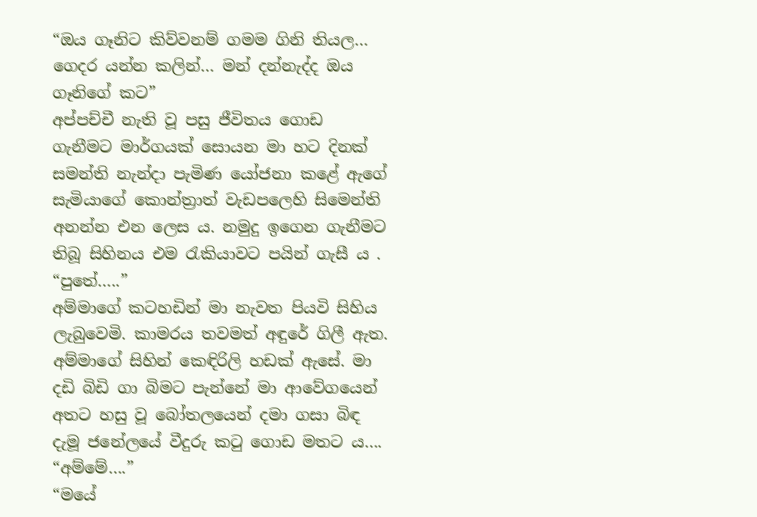“ඔය ගෑනිට කිව්වනම් ගමම ගිනි තියල… ගෙදර යන්න කලින්… මන් දන්නැද්ද ඔය ගෑනිගේ කට”
අප්පච්චී නැති වූ පසු ජීවිතය ගොඩ ගැනීමට මාර්ගයක් සොයන මා හට දිනක් සමන්ති නැන්දා පැමිණ යෝජනා කළේ ඇගේ සැමියාගේ කොන්ත්‍රාත් වැඩපලෙහි සිමෙන්ති අනන්න එන ලෙස ය. නමුදු ඉගෙන ගැනීමට තිබූ සිහිනය එම රැකියාවට පයින් ගැසී ය .
“පුතේ…..”
අම්මාගේ කටහඩින් මා නැවත පියවි සිහිය ලැබුවෙමි. කාමරය තවමත් අඳුරේ ගිලී ඇත. අම්මාගේ සිහින් කෙඳිරිලි හඩක් ඇසේ. මා දඩි බිඩි ගා බිමට පැන්නේ මා ආවේගයෙන් අතට හසු වූ බෝතලයෙන් දමා ගසා බිඳ දැමූ ජනේලයේ වීදුරු කටු ගොඩ මතට ය….
“අම්මේ….”
“මයේ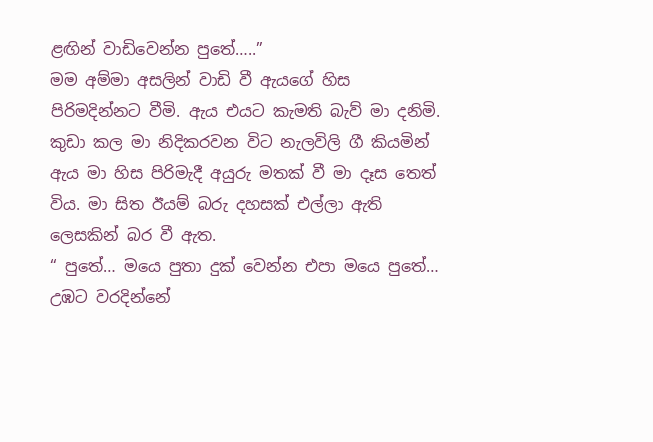ළඟින් වාඩිවෙන්න පුතේ…..”
මම අම්මා අසලින් වාඩි වී ඇයගේ හිස පිරිමදින්නට වීමි. ඇය එයට කැමති බැව් මා දනිමි. කුඩා කල මා නිදිකරවන විට නැලවිලි ගී කියමින් ඇය මා හිස පිරිමැදී අයුරු මතක් වී මා දෑස තෙත් විය. මා සිත ඊයම් බරු දහසක් එල්ලා ඇති ලෙසකින් බර වී ඇත.
“ පුතේ… මයෙ පුතා දුක් වෙන්න එපා මයෙ පුතේ… උඹට වරදින්නේ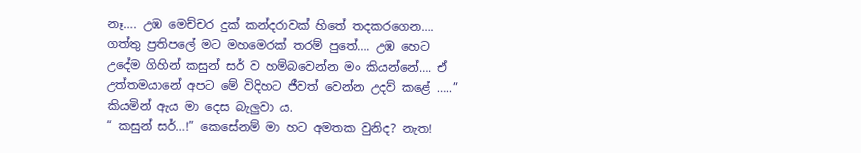නෑ…. උඹ මෙච්චර දුක් කන්දරාවක් හිතේ තදකරගෙන…. ගත්තු ප්‍රතිපලේ මට මහමෙරක් තරම් පුතේ…. උඹ හෙට උදේම ගිහින් කසුන් සර් ව හම්බවෙන්න මං කියන්නේ…. ඒ උත්තමයානේ අපට මේ විදිහට ජීවත් වෙන්න උදව් කළේ …..” කියමින් ඇය මා දෙස බැලුවා ය.
“ කසුන් සර්…!” කෙසේනම් මා හට අමතක වුනිද? නැත!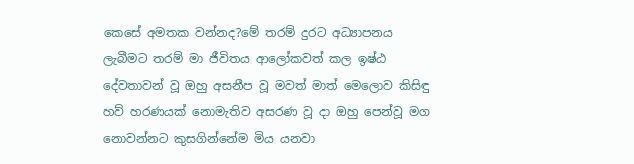කෙසේ අමතක වන්නද?මේ තරම් දුරට අධ්‍යාපනය ලැබීමට තරම් මා ජීවිතය ආලෝකවත් කල ඉෂ්ඨ දේවතාවන් වූ ඔහු අසනීප වූ මවත් මාත් මෙලොව කිසිඳු හව් හරණයක් නොමැතිව අසරණ වූ දා ඔහු පෙන්වූ මග නොවන්නට කුසගින්නේම මිය යනවා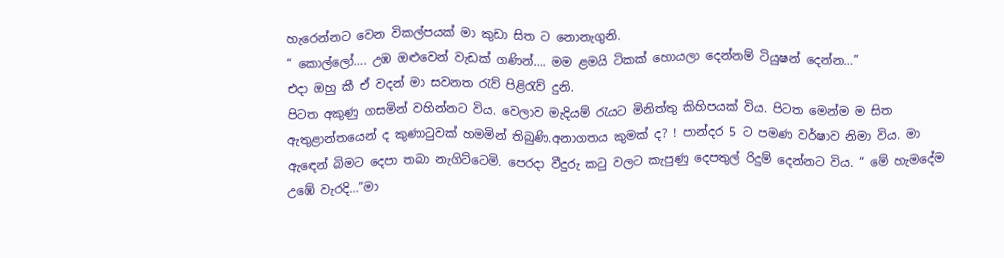හැරෙන්නට වෙන විකල්පයක් මා කුඩා සිත ට නොනැගුනි.
“ කොල්ලෝ…. උඹ ඔළුවෙන් වැඩක් ගණින්…. මම ළමයි ටිකක් හොයලා දෙන්නම් ටියුෂන් දෙන්න…”
එදා ඔහු කී ඒ වදන් මා සවනත රැව් පිළිරැව් දුනි.
පිටත අකුණු ගසමින් වහින්නට විය. වෙලාව මැදියම් රැයට මිනිත්තු කිහිපයක් විය. පිටත මෙන්ම ම සිත ඇතුළාන්තයෙන් ද කුණාටුවක් හමමින් තිබුණි.අනාගතය කුමක් ද? ! පාන්දර 5 ට පමණ වර්ෂාව නිමා විය. මා ඇඳෙන් බිමට දෙපා තබා නැගිට්ටෙමි. පෙරදා වීදුරු කටු වලට කැපුණු දෙපතුල් රිදුම් දෙන්නට විය. “ මේ හැමදේම උඹේ වැරදි…”මා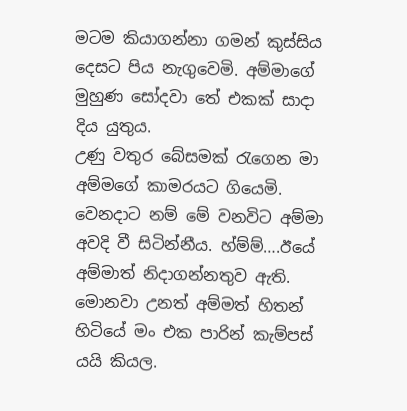මටම කියාගන්නා ගමන් කුස්සිය දෙසට පිය නැගුවෙමි. අම්මාගේ මුහුණ සෝදවා තේ එකක් සාදා දිය යුතුය.
උණු වතුර බේසමක් රැගෙන මා අම්මගේ කාමරයට ගියෙමි. වෙනදාට නම් මේ වනවිට අම්මා අවදි වී සිටින්නීය. හ්ම්ම්….ඊයේ අම්මාත් නිදාගන්නතුව ඇති. මොනවා උනත් අම්මත් හිතන් හිටියේ මං එක පාරින් කැම්පස් යයි කියල.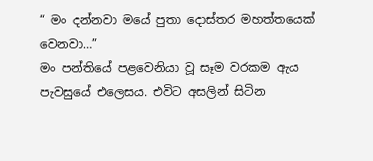“ මං දන්නවා මයේ පුතා දොස්තර මහත්තයෙක් වෙනවා…”
මං පන්තියේ පළවෙනියා වූ සෑම වරකම ඇය පැවසුයේ එලෙසය. එවිට අසලින් සිටින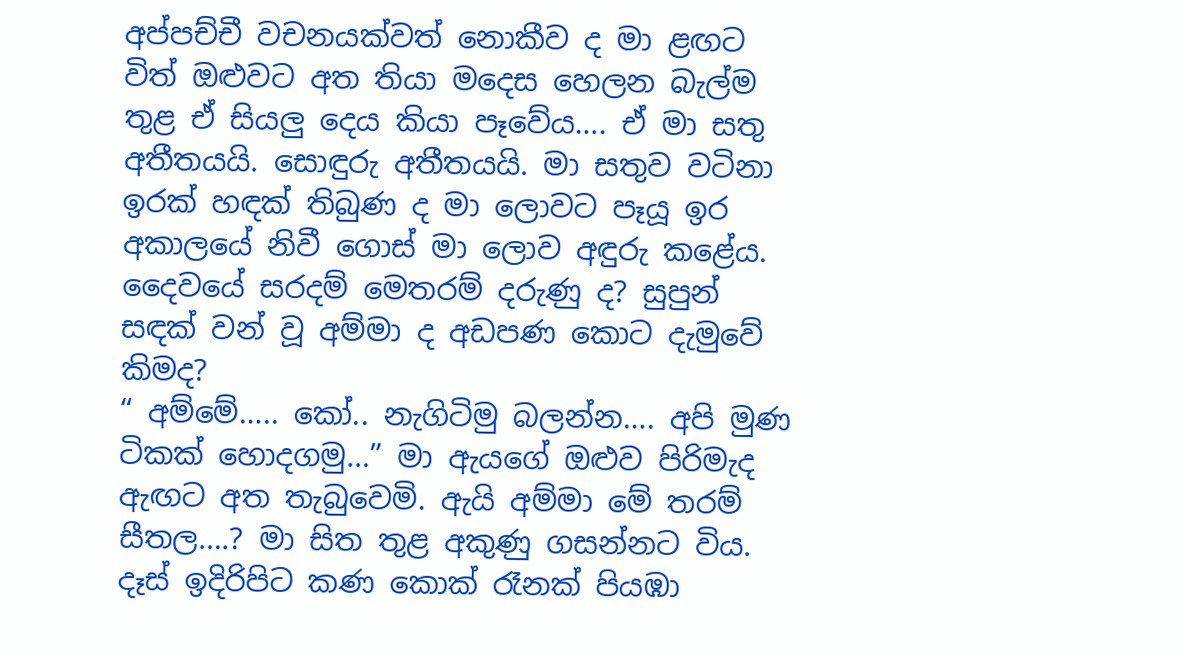අප්පච්චී වචනයක්වත් නොකීව ද මා ළඟට විත් ඔළුවට අත තියා මදෙස හෙලන බැල්ම තුළ ඒ සියලු දෙය කියා පෑවේය…. ඒ මා සතු අතීතයයි. සොඳුරු අතීතයයි. මා සතුව වටිනා ඉරක් හඳක් තිබුණ ද මා ලොවට පෑයූ ඉර අකාලයේ නිවී ගොස් මා ලොව අඳුරු කළේය. දෛවයේ සරදම් මෙතරම් දරුණු ද? සුපුන් සඳක් වන් වූ අම්මා ද අඩපණ කොට දැමුවේ කිමද?
“ අම්මේ….. කෝ.. නැගිටිමු බලන්න…. අපි මුණ ටිකක් හොදගමු…” මා ඇයගේ ඔළුව පිරිමැද ඇඟට අත තැබුවෙමි. ඇයි අම්මා මේ තරම් සීතල….? මා සිත තුළ අකුණු ගසන්නට විය. දෑස් ඉදිරිපිට කණ කොක් රෑනක් පියඹා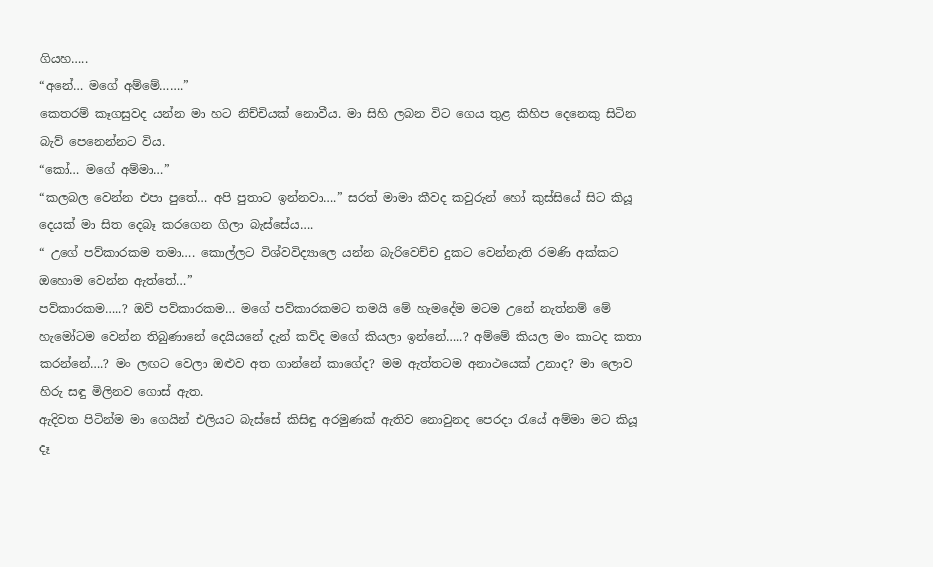ගියහ…..
“අනේ… මගේ අම්මේ…….”
කෙතරම් කෑගසුවද යන්න මා හට නිච්චියක් නොවීය. මා සිහි ලබන විට ගෙය තුළ කිහිප දෙනෙකු සිටින බැව් පෙනෙන්නට විය.
“කෝ… මගේ අම්මා…”
“කලබල වෙන්න එපා පුතේ… අපි පුතාට ඉන්නවා….” සරත් මාමා කීවද කවුරුන් හෝ කුස්සියේ සිට කියූ දෙයක් මා සිත දෙබෑ කරගෙන ගිලා බැස්සේය….
“ උගේ පව්කාරකම තමා…. කොල්ලට විශ්වවිද්‍යාලෙ යන්න බැරිවෙච්ච දුකට වෙන්නැති රමණි අක්කට ඔහොම වෙන්න ඇත්තේ…”
පව්කාරකම…..? ඔව් පව්කාරකම… මගේ පව්කාරකමට තමයි මේ හැමදේම මටම උනේ නැත්නම් මේ හැමෝටම වෙන්න තිබුණානේ දෙයියනේ දැන් කව්ද මගේ කියලා ඉන්නේ…..? අම්මේ කියල මං කාටද කතා කරන්නේ….? මං ලඟට වෙලා ඔළුව අත ගාන්නේ කාගේද? මම ඇත්තටම අනාථයෙක් උනාද? මා ලොව හිරු සඳු මිලිනව ගොස් ඇත.
ඇදිවත පිටින්ම මා ගෙයින් එලියට බැස්සේ කිසිඳු අරමුණක් ඇතිව නොවුනද පෙරදා රැයේ අම්මා මට කියූ දෑ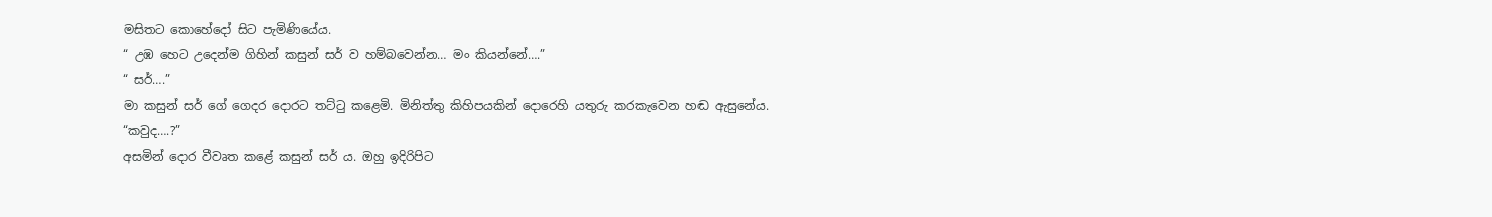මසිතට කොහේදෝ සිට පැමිණියේය.
“ උඹ හෙට උදෙන්ම ගිහින් කසුන් සර් ව හම්බවෙන්න… මං කියන්නේ….”
“ සර්….”
මා කසුන් සර් ගේ ගෙදර දොරට තට්ටු කළෙමි. මිනිත්තු කිහිපයකින් දොරෙහි යතුරු කරකැවෙන හඬ ඇසුනේය.
“කවුද….?”
අසමින් දොර වීවෘත කළේ කසුන් සර් ය. ඔහු ඉදිරිපිට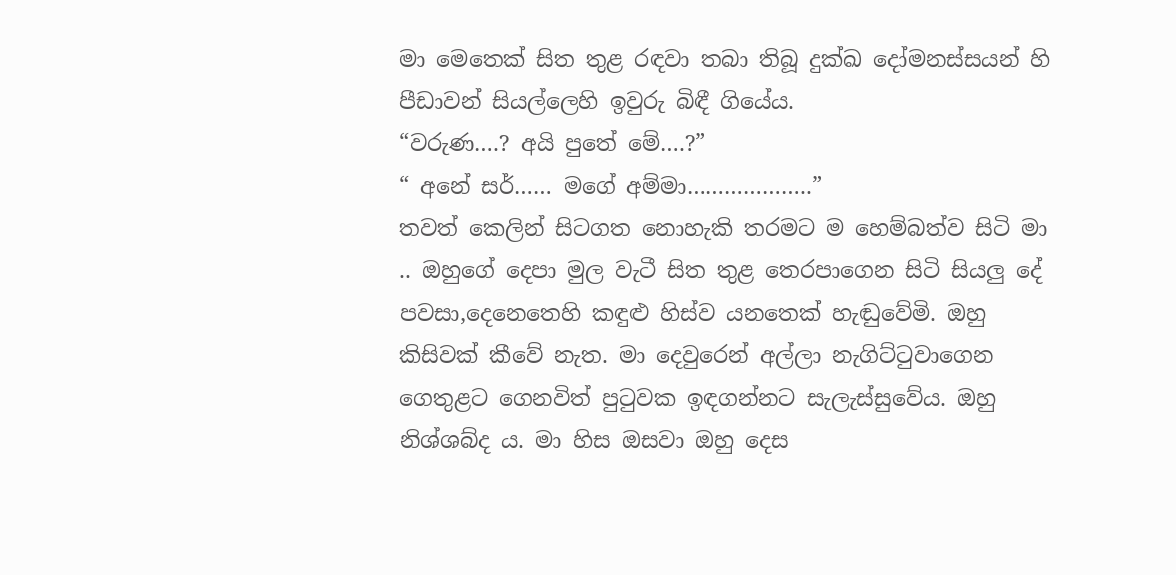මා මෙතෙක් සිත තුළ රඳවා තබා තිබූ දුක්ඛ දෝමනස්සයන් හි පීඩාවන් සියල්ලෙහි ඉවුරු බිඳී ගියේය.
“වරුණ….? අයි පුතේ මේ….?”
“ අනේ සර්…… මගේ අම්මා………………..”
තවත් කෙලින් සිටගත නොහැකි තරමට ම හෙම්බත්ව සිටි මා .. ඔහුගේ දෙපා මුල වැටී සිත තුළ තෙරපාගෙන සිටි සියලු දේ පවසා,දෙනෙතෙහි කඳුළු හිස්ව යනතෙක් හැඬුවේමි. ඔහු කිසිවක් කීවේ නැත. මා දෙවුරෙන් අල්ලා නැගිට්ටුවාගෙන ගෙතුළට ගෙනවිත් පුටුවක ඉඳගන්නට සැලැස්සුවේය. ඔහු නිශ්ශබ්ද ය. මා හිස ඔසවා ඔහු දෙස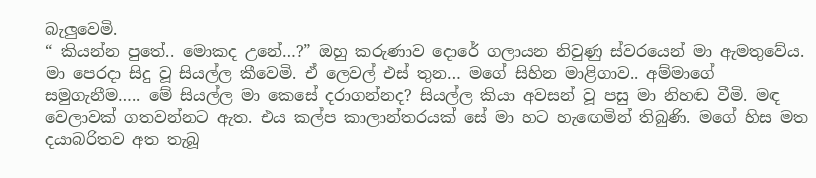බැලුවෙමි.
“ කියන්න පුතේ.. මොකද උනේ…?” ඔහු කරුණාව දොරේ ගලායන නිවුණු ස්වරයෙන් මා ඇමතුවේය.
මා පෙරදා සිදු වූ සියල්ල කීවෙමි. ඒ ලෙවල් එස් තුන… මගේ සිහින මාළිගාව.. අම්මාගේ සමුගැනීම….. මේ සියල්ල මා කෙසේ දරාගන්නද? සියල්ල කියා අවසන් වූ පසු මා නිහඬ වීමි. මඳ වෙලාවක් ගතවන්නට ඇත. එය කල්ප කාලාන්තරයක් සේ මා හට හැඟෙමින් තිබුණි. මගේ හිස මත දයාබරිතව අත තැබූ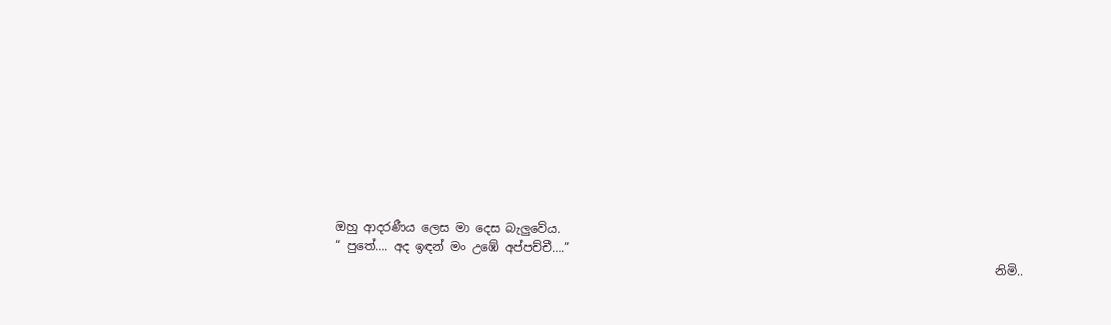ඔහු ආදරණීය ලෙස මා දෙස බැලුවේය.
“ පුතේ…. අද ඉඳන් මං උඹේ අප්පච්චී….”
                                                                                                              නිමි..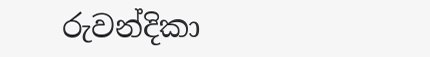රුවන්දිකා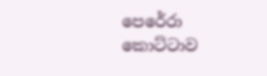පෙරේරා
කොට්ටාව